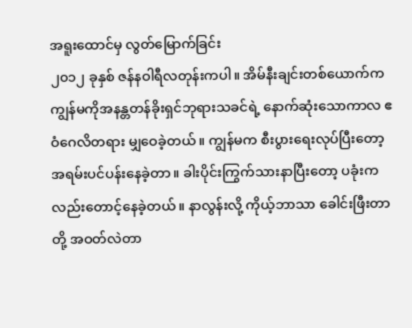အရူးထောင်မှ လွတ်မြောက်ခြင်း
၂၀၁၂ ခုနှစ် ဇန်နဝါရီလတုန်းကပါ။ အိမ်နီးချင်းတစ်ယောက်က ကျွန်မကိုအနန္တတန်ခိုးရှင်ဘုရားသခင်ရဲ့ နောက်ဆုံးသောကာလ ဧဝံဂေလိတရား မျှဝေခဲ့တယ်။ ကျွန်မက စီးပွားရေးလုပ်ပြီးတော့ အရမ်းပင်ပန်းနေခဲ့တာ။ ခါးပိုင်းကြွက်သားနာပြီးတော့ ပခုံးကလည်းတောင့်နေခဲ့တယ်။ နာလွန်းလို့ ကိုယ့်ဘာသာ ခေါင်းဖြီးတာတို့ အဝတ်လဲတာ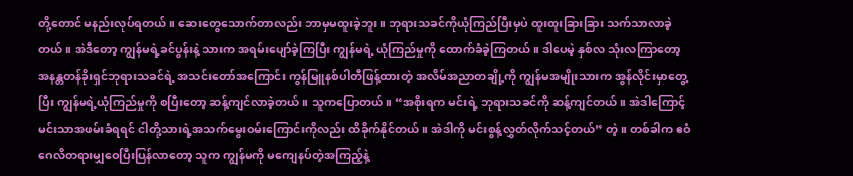တို့တောင် မနည်းလုပ်ရတယ်။ ဆေးတွေသောက်တာလည်း ဘာမှမထူးခဲ့ဘူး။ ဘုရားသခင်ကိုယုံကြည်ပြီးမှပဲ ထူးထူးခြားခြား သက်သာလာခဲ့တယ်။ အဲဒီတော့ ကျွန်မရဲ့ခင်ပွန်းနဲ့ သားက အရမ်းပျော်ခဲ့ကြပြီး ကျွန်မရဲ့ ယုံကြည်မှုကို ထောက်ခံခဲ့ကြတယ်။ ဒါပေမဲ့ နှစ်လ သုံးလကြာတော့ အနန္တတန်ခိုးရှင်ဘုရားသခင်ရဲ့ အသင်းတော်အကြောင်း ကွန်မြူနစ်ပါတီဖြန့်ထားတဲ့ အလိမ်အညာတချို့ကို ကျွန်မအမျိုးသားက အွန်လိုင်းမှာတွေ့ပြီး ကျွန်မရဲ့ယုံကြည်မှုကို စပြီးတော့ ဆန့်ကျင်လာခဲ့တယ်။ သူကပြောတယ်။ “အစိုးရက မင်းရဲ့ ဘုရားသခင်ကို ဆန့်ကျင်တယ်။ အဲဒါကြောင့် မင်းသာအဖမ်းခံရရင် ငါတို့သားရဲ့အသက်မွေးဝမ်းကြောင်းကိုလည်း ထိခိုက်နိုင်တယ်။ အဲဒါကို မင်းစွန့်လွှတ်လိုက်သင့်တယ်” တဲ့။ တစ်ခါက ဧဝံဂေလိတရားမျှဝေပြီးပြန်လာတော့ သူက ကျွန်မကို မကျေနပ်တဲ့အကြည့်နဲ့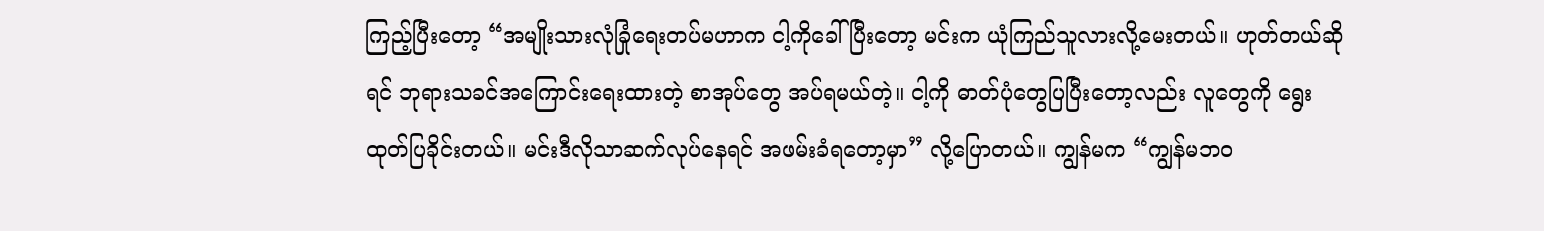ကြည့်ပြီးတော့ “အမျိုးသားလုံခြုံရေးတပ်မဟာက ငါ့ကိုခေါ်ပြီးတော့ မင်းက ယုံကြည်သူလားလို့မေးတယ်။ ဟုတ်တယ်ဆိုရင် ဘုရားသခင်အကြောင်းရေးထားတဲ့ စာအုပ်တွေ အပ်ရမယ်တဲ့။ ငါ့ကို ဓာတ်ပုံတွေပြပြီးတော့လည်း လူတွေကို ရွေးထုတ်ပြခိုင်းတယ်။ မင်းဒီလိုသာဆက်လုပ်နေရင် အဖမ်းခံရတော့မှာ” လို့ပြောတယ်။ ကျွန်မက “ကျွန်မဘဝ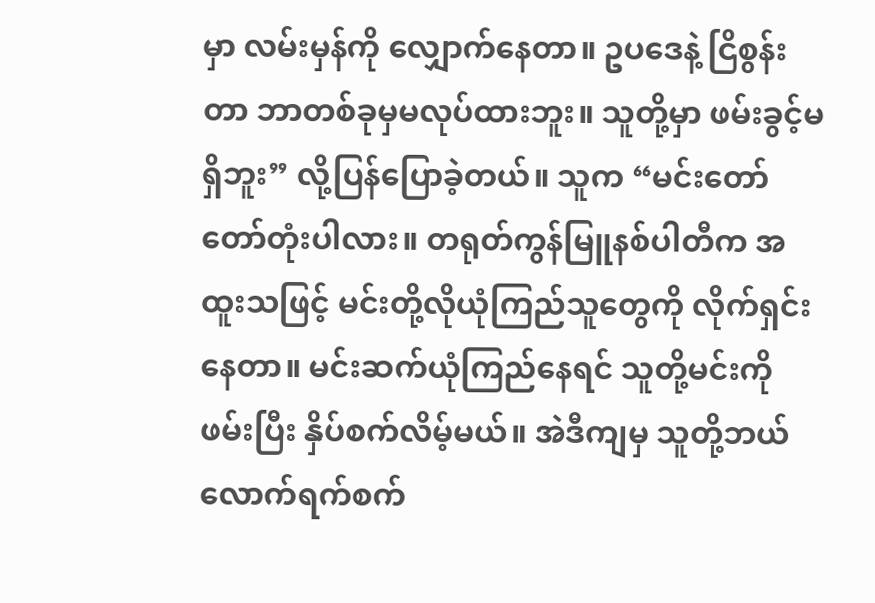မှာ လမ်းမှန်ကို လျှောက်နေတာ။ ဥပဒေနဲ့ ငြိစွန်းတာ ဘာတစ်ခုမှမလုပ်ထားဘူး။ သူတို့မှာ ဖမ်းခွင့်မရှိဘူး” လို့ပြန်ပြောခဲ့တယ်။ သူက “မင်းတော်တော်တုံးပါလား။ တရုတ်ကွန်မြူနစ်ပါတီက အထူးသဖြင့် မင်းတို့လိုယုံကြည်သူတွေကို လိုက်ရှင်းနေတာ။ မင်းဆက်ယုံကြည်နေရင် သူတို့မင်းကိုဖမ်းပြီး နှိပ်စက်လိမ့်မယ်။ အဲဒီကျမှ သူတို့ဘယ်လောက်ရက်စက်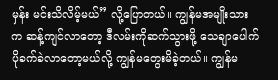မှန်း မင်းသိလိမ့်မယ်” လို့ပြောတယ်။ ကျွန်မအမျိုးသားက ဆန့်ကျင်လာတော့ ဒီလမ်းကိုဆက်သွားဖို့ သေချာပေါက်ပိုခက်ခဲလာတော့မယ်လို့ ကျွန်မတွေးမိခဲ့တယ်။ ကျွန်မ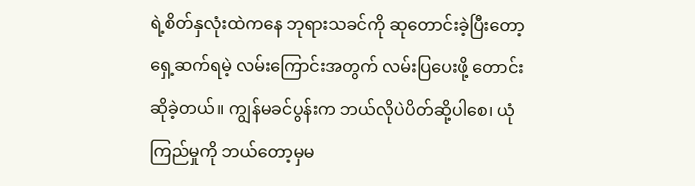ရဲ့စိတ်နှလုံးထဲကနေ ဘုရားသခင်ကို ဆုတောင်းခဲ့ပြီးတော့ ရှေ့ဆက်ရမဲ့ လမ်းကြောင်းအတွက် လမ်းပြပေးဖို့ တောင်းဆိုခဲ့တယ်။ ကျွန်မခင်ပွန်းက ဘယ်လိုပဲပိတ်ဆို့ပါစေ၊ ယုံကြည်မှုကို ဘယ်တော့မှမ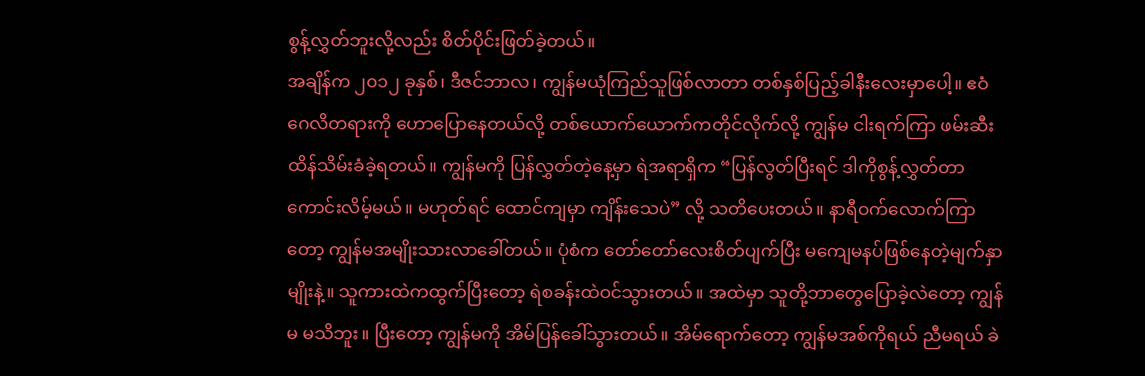စွန့်လွှတ်ဘူးလို့လည်း စိတ်ပိုင်းဖြတ်ခဲ့တယ်။
အချိန်က ၂၀၁၂ ခုနှစ်၊ ဒီဇင်ဘာလ၊ ကျွန်မယုံကြည်သူဖြစ်လာတာ တစ်နှစ်ပြည့်ခါနီးလေးမှာပေါ့။ ဧဝံဂေလိတရားကို ဟောပြောနေတယ်လို့ တစ်ယောက်ယောက်ကတိုင်လိုက်လို့ ကျွန်မ ငါးရက်ကြာ ဖမ်းဆီးထိန်သိမ်းခံခဲ့ရတယ်။ ကျွန်မကို ပြန်လွှတ်တဲ့နေ့မှာ ရဲအရာရှိက “ပြန်လွတ်ပြီးရင် ဒါကိုစွန့်လွှတ်တာကောင်းလိမ့်မယ်။ မဟုတ်ရင် ထောင်ကျမှာ ကျိန်းသေပဲ” လို့ သတိပေးတယ်။ နာရီဝက်လောက်ကြာတော့ ကျွန်မအမျိုးသားလာခေါ်တယ်။ ပုံစံက တော်တော်လေးစိတ်ပျက်ပြီး မကျေမနပ်ဖြစ်နေတဲ့မျက်နှာမျိုးနဲ့။ သူကားထဲကထွက်ပြီးတော့ ရဲစခန်းထဲဝင်သွားတယ်။ အထဲမှာ သူတို့ဘာတွေပြောခဲ့လဲတော့ ကျွန်မ မသိဘူး။ ပြီးတော့ ကျွန်မကို အိမ်ပြန်ခေါ်သွားတယ်။ အိမ်ရောက်တော့ ကျွန်မအစ်ကိုရယ် ညီမရယ် ခဲ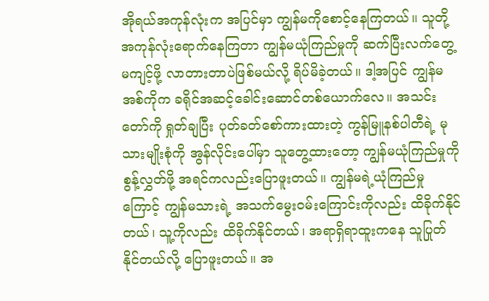အိုရယ်အကုန်လုံးက အပြင်မှာ ကျွန်မကိုစောင့်နေကြတယ်။ သူတို့အကုန်လုံးရောက်နေကြတာ ကျွန်မယုံကြည်မှုကို ဆက်ပြီးလက်တွေ့မကျင့်ဖို့ လာတားတာပဲဖြစ်မယ်လို့ ရိပ်မိခဲ့တယ်။ ဒါ့အပြင် ကျွန်မအစ်ကိုက ခရိုင်အဆင့်ခေါင်းဆောင်တစ်ယောက်လေ။ အသင်းတော်ကို ရှုတ်ချပြီး ပုတ်ခတ်စော်ကားထားတဲ့ ကွန်မြူနစ်ပါတီရဲ့ မုသားမျိုးစုံကို အွန်လိုင်းပေါ်မှာ သူတွေ့ထားတော့ ကျွန်မယုံကြည်မှုကိုစွန့်လွှတ်ဖို့ အရင်ကလည်းပြောဖူးတယ်။ ကျွန်မရဲ့ယုံကြည်မှုကြောင့် ကျွန်မသားရဲ့ အသက်မွေးဝမ်းကြောင်းကိုလည်း ထိခိုက်နိုင်တယ်၊ သူ့ကိုလည်း ထိခိုက်နိုင်တယ်၊ အရာရှိရာထူးကနေ သူပြုတ်နိုင်တယ်လို့ ပြောဖူးတယ်။ အ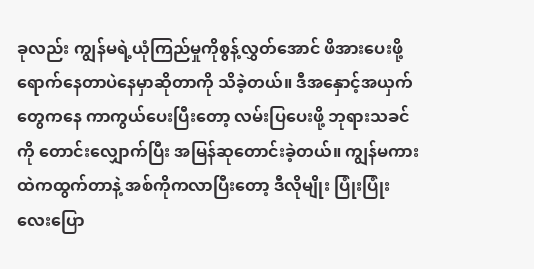ခုလည်း ကျွန်မရဲ့ယုံကြည်မှုကိုစွန့်လွှတ်အောင် ဖိအားပေးဖို့ရောက်နေတာပဲနေမှာဆိုတာကို သိခဲ့တယ်။ ဒီအနှောင့်အယှက်တွေကနေ ကာကွယ်ပေးပြီးတော့ လမ်းပြပေးဖို့ ဘုရားသခင်ကို တောင်းလျှောက်ပြီး အမြန်ဆုတောင်းခဲ့တယ်။ ကျွန်မကားထဲကထွက်တာနဲ့ အစ်ကိုကလာပြီးတော့ ဒီလိုမျိုး ပြုံးပြုံးလေးပြော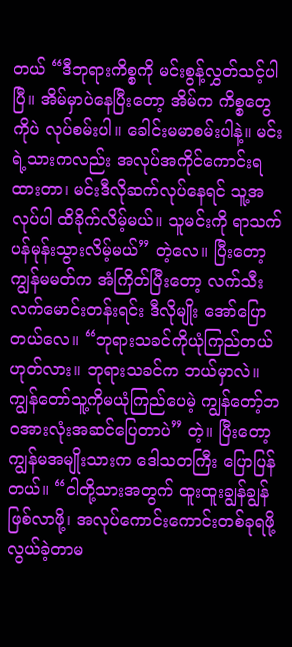တယ် “ဒီဘုရားကိစ္စကို မင်းစွန့်လွှတ်သင့်ပါပြီ။ အိမ်မှာပဲနေပြီးတော့ အိမ်က ကိစ္စတွေကိုပဲ လုပ်စမ်းပါ။ ခေါင်းမမာစမ်းပါနဲ့။ မင်းရဲ့သားကလည်း အလုပ်အကိုင်ကောင်းရထားတာ၊ မင်းဒီလိုဆက်လုပ်နေရင် သူ့အလုပ်ပါ ထိခိုက်လိမ့်မယ်။ သူမင်းကို ရာသက်ပန်မုန်းသွားလိမ့်မယ်” တဲ့လေ။ ပြီးတော့ ကျွန်မမတ်က အံကြိတ်ပြီးတော့ လက်သီးလက်မောင်းတန်းရင်း ဒီလိုမျိုး အော်ပြောတယ်လေ။ “ဘုရားသခင်ကိုယုံကြည်တယ် ဟုတ်လား။ ဘုရားသခင်က ဘယ်မှာလဲ။ ကျွန်တော်သူ့ကိုမယုံကြည်ပေမဲ့ ကျွန်တော့်ဘဝအားလုံးအဆင်ပြေတာပဲ” တဲ့။ ပြီးတော့ ကျွန်မအမျိုးသားက ဒေါသတကြီး ပြောပြန်တယ်။ “ငါတို့သားအတွက် ထူးထူးချွန်ချွန်ဖြစ်လာဖို့၊ အလုပ်ကောင်းကောင်းတစ်ခုရဖို့ လွယ်ခဲ့တာမ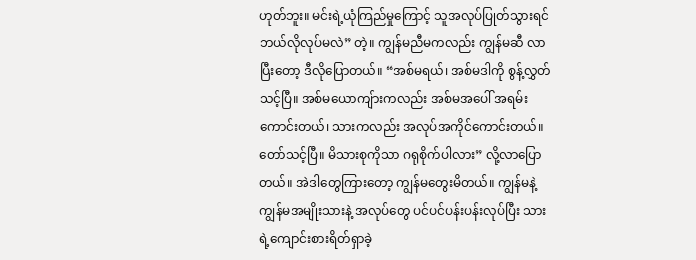ဟုတ်ဘူး။ မင်းရဲ့ယုံကြည်မှုကြောင့် သူအလုပ်ပြုတ်သွားရင် ဘယ်လိုလုပ်မလဲ” တဲ့။ ကျွန်မညီမကလည်း ကျွန်မဆီ လာပြီးတော့ ဒီလိုပြောတယ်။ “အစ်မရယ်၊ အစ်မဒါကို စွန့်လွှတ်သင့်ပြီ။ အစ်မယောကျ်ားကလည်း အစ်မအပေါ် အရမ်းကောင်းတယ်၊ သားကလည်း အလုပ်အကိုင်ကောင်းတယ်။ တော်သင့်ပြီ။ မိသားစုကိုသာ ဂရုစိုက်ပါလား” လို့လာပြောတယ်။ အဲဒါတွေကြားတော့ ကျွန်မတွေးမိတယ်။ ကျွန်မနဲ့ ကျွန်မအမျိုးသားနဲ့ အလုပ်တွေ ပင်ပင်ပန်းပန်းလုပ်ပြီး သားရဲ့ကျောင်းစားရိတ်ရှာခဲ့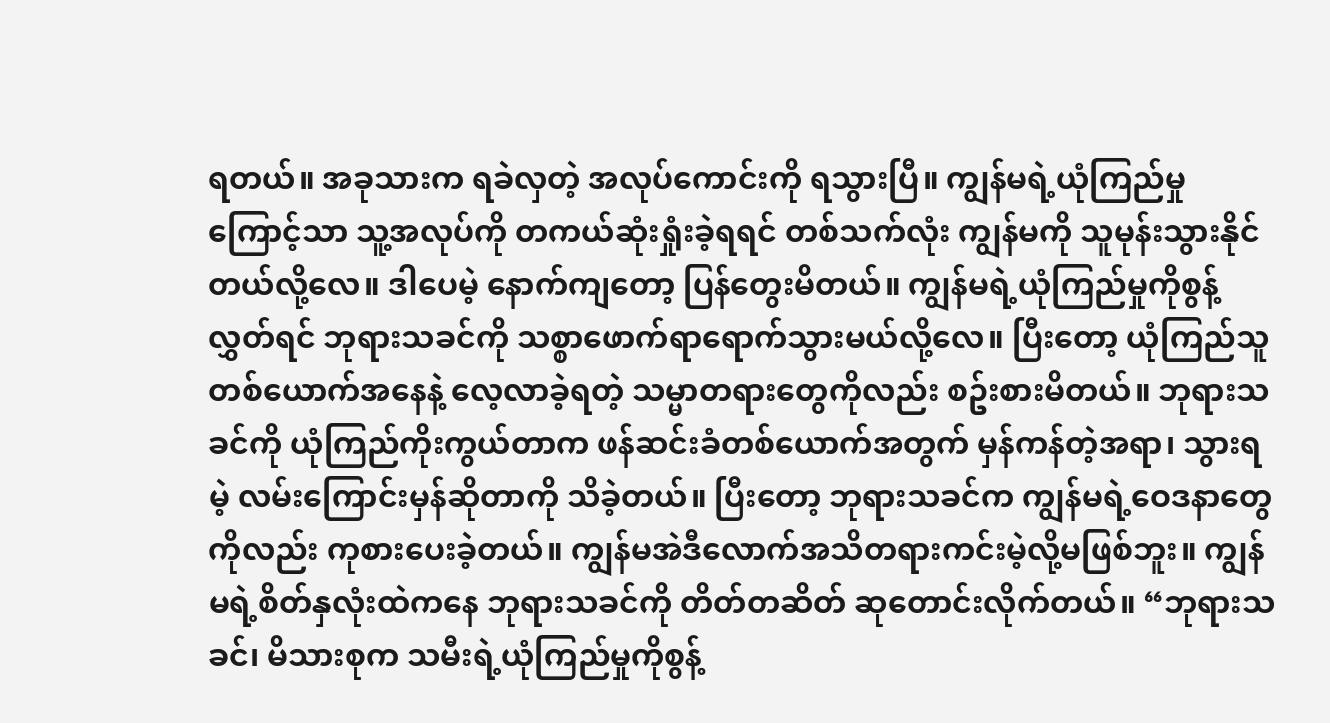ရတယ်။ အခုသားက ရခဲလှတဲ့ အလုပ်ကောင်းကို ရသွားပြီ။ ကျွန်မရဲ့ယုံကြည်မှုကြောင့်သာ သူ့အလုပ်ကို တကယ်ဆုံးရှုံးခဲ့ရရင် တစ်သက်လုံး ကျွန်မကို သူမုန်းသွားနိုင်တယ်လို့လေ။ ဒါပေမဲ့ နောက်ကျတော့ ပြန်တွေးမိတယ်။ ကျွန်မရဲ့ယုံကြည်မှုကိုစွန့်လွှတ်ရင် ဘုရားသခင်ကို သစ္စာဖောက်ရာရောက်သွားမယ်လို့လေ။ ပြီးတော့ ယုံကြည်သူတစ်ယောက်အနေနဲ့ လေ့လာခဲ့ရတဲ့ သမ္မာတရားတွေကိုလည်း စဥ်းစားမိတယ်။ ဘုရားသခင်ကို ယုံကြည်ကိုးကွယ်တာက ဖန်ဆင်းခံတစ်ယောက်အတွက် မှန်ကန်တဲ့အရာ၊ သွားရမဲ့ လမ်းကြောင်းမှန်ဆိုတာကို သိခဲ့တယ်။ ပြီးတော့ ဘုရားသခင်က ကျွန်မရဲ့ဝေဒနာတွေကိုလည်း ကုစားပေးခဲ့တယ်။ ကျွန်မအဲဒီလောက်အသိတရားကင်းမဲ့လို့မဖြစ်ဘူး။ ကျွန်မရဲ့စိတ်နှလုံးထဲကနေ ဘုရားသခင်ကို တိတ်တဆိတ် ဆုတောင်းလိုက်တယ်။ “ဘုရားသခင်၊ မိသားစုက သမီးရဲ့ယုံကြည်မှုကိုစွန့်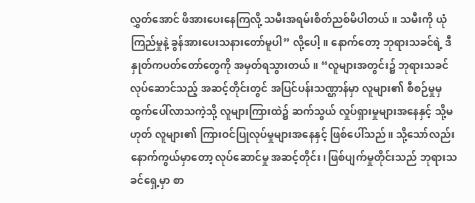လွှတ်အောင် ဖိအားပေးနေကြလို့ သမီးအရမ်းစိတ်ညစ်မိပါတယ်။ သမီးကို ယုံကြည်မှုနဲ့ ခွန်အားပေးသနားတော်မူပါ” လို့ပေါ့။ နောက်တော့ ဘုရားသခင်ရဲ့ ဒီနှုတ်ကပတ်တော်တွေကို အမှတ်ရသွားတယ်။ “လူများအတွင်း၌ ဘုရားသခင် လုပ်ဆောင်သည့် အဆင့်တိုင်းတွင် အပြင်ပန်းသဏ္ဌာန်မှာ လူများ၏ စီစဉ်မှုမှ ထွက်ပေါ်လာသကဲ့သို့ လူများကြားထဲ၌ ဆက်သွယ် လှုပ်ရှားမှုများအနေနှင့် သို့မဟုတ် လူများ၏ ကြားဝင်ပြုလုပ်မှုများအနေနှင့် ဖြစ်ပေါ်သည်။ သို့သော်လည်း နောက်ကွယ်မှာတော့ လုပ်ဆောင်မှု အဆင့်တိုင်း၊ ဖြစ်ပျက်မှုတိုင်းသည် ဘုရားသခင်ရှေ့မှာ စာ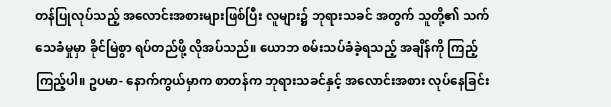တန်ပြုလုပ်သည့် အလောင်းအစားများဖြစ်ပြီး လူများ၌ ဘုရားသခင် အတွက် သူတို့၏ သက်သေခံမှုမှာ ခိုင်မြဲစွာ ရပ်တည်ဖို့ လိုအပ်သည်။ ယောဘ စမ်းသပ်ခံခဲ့ရသည့် အချိန်ကို ကြည့်ကြည့်ပါ။ ဥပမာ- နောက်ကွယ်မှာက စာတန်က ဘုရားသခင်နှင့် အလောင်းအစား လုပ်နေခြင်း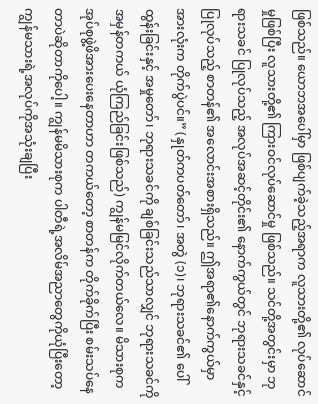ဖြစ်သည်။ ယောဘအပေါ်မှာ ဖြစ်ပျက်ခဲ့သည့်အရာက လူသားတို့၏ လုပ်ဆောင်မှုဖြစ်ပြီး လူသားတို့၏ ကြားဝင်လုပ်ဆောင်မှု ဖြစ်သည်။ သင်တို့အတွင်းမှာ ဘုရားသခင် ပြုလုပ်သည့် အလုပ်အဆင့်တိုင်း၏ နောက်ကွယ်တွင် ဘုရားသခင်နှင့် ပြုလုပ်သည့် စာတန်၏ အလောင်းအစားရှိသည်။ ဤအရာ၏နောက်ကွယ်မှာ အားလုံးက တိုက်ပွဲပင်။” (နှုတ်ကပတ်တော်၊ အတွဲ (၁)၊ ဘုရားသခင်၏ ပေါ်ထွန်းခြင်းနှင့် အမှုတော်၊ ဘုရားသခင်ကို ချစ်ခြင်းသည်သာလျှင် ဘုရားသခင်ကို အမှန်တကယ် ယုံကြည်ခြင်းဖြစ်သည်) ကျွန်မမြင်လိုက်တယ်လေ။ မိသားစုက အုပ်စုဖွဲ့ဖိအားပေးနေတာဟာ တကယ်တော့ စာတန်က တိုက်ခိုက်ပြီး စမ်းသပ်နေတာပဲဆိုတာကိုပေါ့။ ကျွန်မမိသားစုက ပါတီရဲ့အလိမ်အညာတွေကိုယုံပြီးတော့ ကျွန်မသားရဲ့အလုပ်ကိုအသုံးချပြီး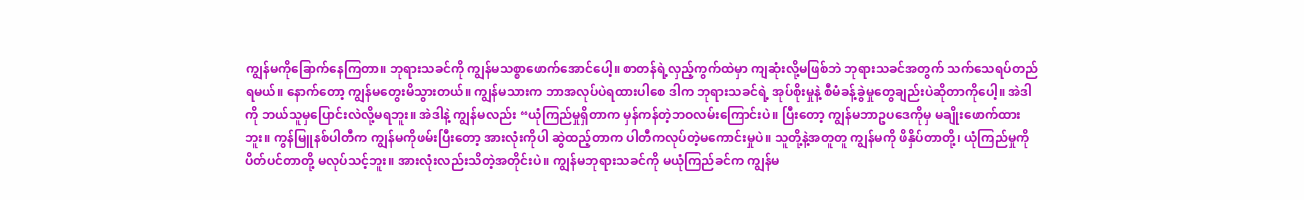ကျွန်မကိုခြောက်နေကြတာ။ ဘုရားသခင်ကို ကျွန်မသစ္စာဖောက်အောင်ပေါ့။ စာတန်ရဲ့လှည့်ကွက်ထဲမှာ ကျဆုံးလို့မဖြစ်ဘဲ ဘုရားသခင်အတွက် သက်သေရပ်တည်ရမယ်။ နောက်တော့ ကျွန်မတွေးမိသွားတယ်။ ကျွန်မသားက ဘာအလုပ်ပဲရထားပါစေ ဒါက ဘုရားသခင်ရဲ့ အုပ်စိုးမှုနဲ့ စီမံခန့်ခွဲမှုတွေချည်းပဲဆိုတာကိုပေါ့။ အဲဒါကို ဘယ်သူမှပြောင်းလဲလို့မရဘူး။ အဲဒါနဲ့ ကျွန်မလည်း “ယုံကြည်မှုရှိတာက မှန်ကန်တဲ့ဘဝလမ်းကြောင်းပဲ။ ပြီးတော့ ကျွန်မဘာဥပဒေကိုမှ မချိုးဖောက်ထားဘူး။ ကွန်မြူနစ်ပါတီက ကျွန်မကိုဖမ်းပြီးတော့ အားလုံးကိုပါ ဆွဲထည့်တာက ပါတီကလုပ်တဲ့မကောင်းမှုပဲ။ သူတို့နဲ့အတူတူ ကျွန်မကို ဖိနှိပ်တာတို့၊ ယုံကြည်မှုကို ပိတ်ပင်တာတို့ မလုပ်သင့်ဘူး။ အားလုံးလည်းသိတဲ့အတိုင်းပဲ။ ကျွန်မဘုရားသခင်ကို မယုံကြည်ခင်က ကျွန်မ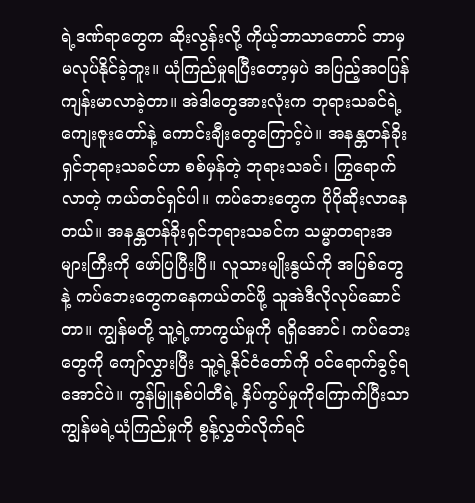ရဲ့ဒဏ်ရာတွေက ဆိုးလွန်းလို့ ကိုယ့်ဘာသာတောင် ဘာမှမလုပ်နိုင်ခဲ့ဘူး။ ယုံကြည်မှုရပြီးတော့မှပဲ အပြည့်အဝပြန်ကျန်းမာလာခဲ့တာ။ အဲဒါတွေအားလုံးက ဘုရားသခင်ရဲ့ကျေးဇူးတော်နဲ့ ကောင်းချီးတွေကြောင့်ပဲ။ အနန္တတန်ခိုးရှင်ဘုရားသခင်ဟာ စစ်မှန်တဲ့ ဘုရားသခင်၊ ကြွရောက်လာတဲ့ ကယ်တင်ရှင်ပါ။ ကပ်ဘေးတွေက ပိုပိုဆိုးလာနေတယ်။ အနန္တတန်ခိုးရှင်ဘုရားသခင်က သမ္မာတရားအများကြီးကို ဖော်ပြပြီးပြီ။ လူသားမျိုးနွယ်ကို အပြစ်တွေနဲ့ ကပ်ဘေးတွေကနေကယ်တင်ဖို့ သူအဲဒီလိုလုပ်ဆောင်တာ။ ကျွန်မတို့ သူ့ရဲ့ကာကွယ်မှုကို ရရှိအောင်၊ ကပ်ဘေးတွေကို ကျော်လွှားပြီး သူ့ရဲ့နိုင်ငံတော်ကို ဝင်ရောက်ခွင့်ရအောင်ပဲ။ ကွန်မြူနစ်ပါတီရဲ့ နှိပ်ကွပ်မှုကိုကြောက်ပြီးသာ ကျွန်မရဲ့ယုံကြည်မှုကို စွန့်လွှတ်လိုက်ရင်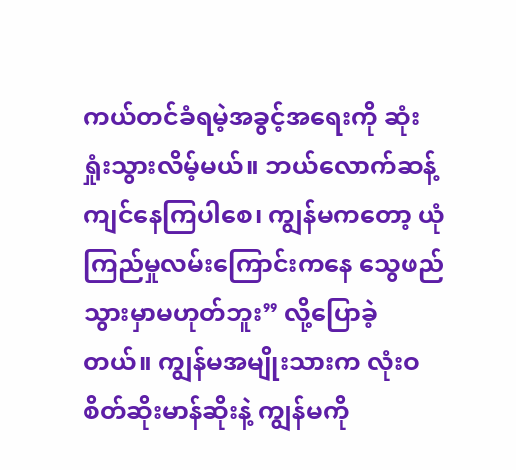ကယ်တင်ခံရမဲ့အခွင့်အရေးကို ဆုံးရှုံးသွားလိမ့်မယ်။ ဘယ်လောက်ဆန့်ကျင်နေကြပါစေ၊ ကျွန်မကတော့ ယုံကြည်မှုလမ်းကြောင်းကနေ သွေဖည်သွားမှာမဟုတ်ဘူး” လို့ပြောခဲ့တယ်။ ကျွန်မအမျိုးသားက လုံးဝစိတ်ဆိုးမာန်ဆိုးနဲ့ ကျွန်မကို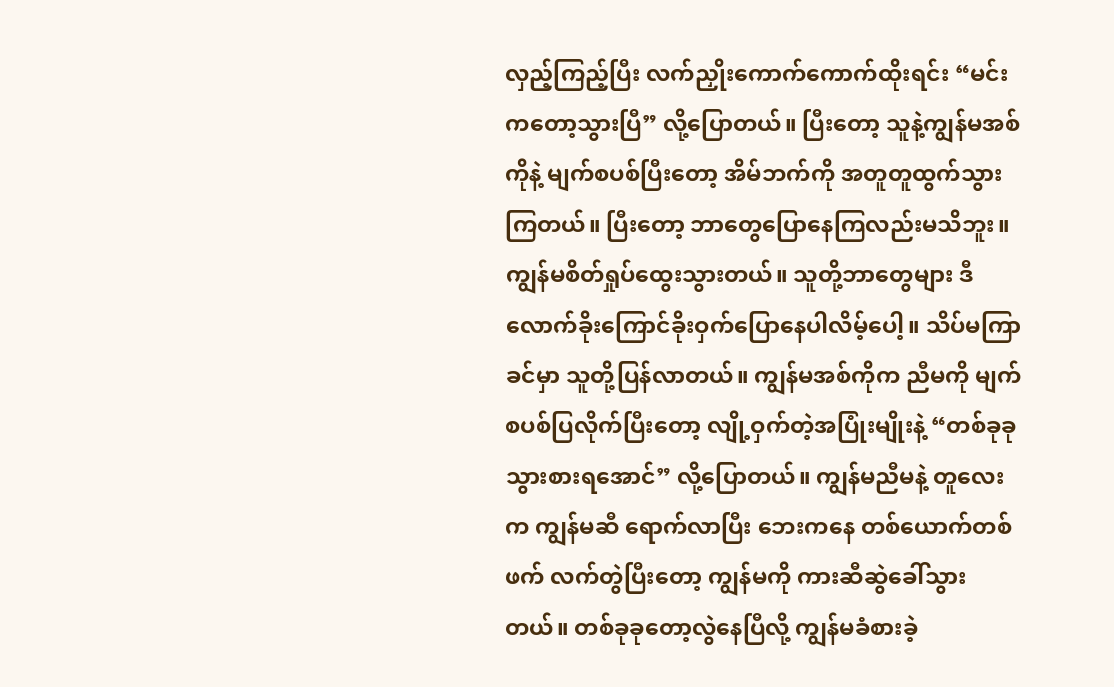လှည့်ကြည့်ပြီး လက်ညှိုးကောက်ကောက်ထိုးရင်း “မင်းကတော့သွားပြီ” လို့ပြောတယ်။ ပြီးတော့ သူနဲ့ကျွန်မအစ်ကိုနဲ့ မျက်စပစ်ပြီးတော့ အိမ်ဘက်ကို အတူတူထွက်သွားကြတယ်။ ပြီးတော့ ဘာတွေပြောနေကြလည်းမသိဘူး။ ကျွန်မစိတ်ရှုပ်ထွေးသွားတယ်။ သူတို့ဘာတွေများ ဒီလောက်ခိုးကြောင်ခိုးဝှက်ပြောနေပါလိမ့်ပေါ့။ သိပ်မကြာခင်မှာ သူတို့ပြန်လာတယ်။ ကျွန်မအစ်ကိုက ညီမကို မျက်စပစ်ပြလိုက်ပြီးတော့ လျို့ဝှက်တဲ့အပြုံးမျိုးနဲ့ “တစ်ခုခုသွားစားရအောင်” လို့ပြောတယ်။ ကျွန်မညီမနဲ့ တူလေးက ကျွန်မဆီ ရောက်လာပြီး ဘေးကနေ တစ်ယောက်တစ်ဖက် လက်တွဲပြီးတော့ ကျွန်မကို ကားဆီဆွဲခေါ်သွားတယ်။ တစ်ခုခုတော့လွဲနေပြီလို့ ကျွန်မခံစားခဲ့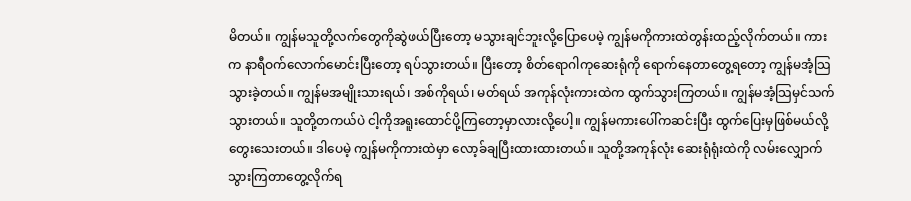မိတယ်။ ကျွန်မသူတို့လက်တွေကိုဆွဲဖယ်ပြီးတော့ မသွားချင်ဘူးလို့ပြောပေမဲ့ ကျွန်မကိုကားထဲတွန်းထည့်လိုက်တယ်။ ကားက နာရီဝက်လောက်မောင်းပြီးတော့ ရပ်သွားတယ်။ ပြီးတော့ စိတ်ရောဂါကုဆေးရုံကို ရောက်နေတာတွေ့ရတော့ ကျွန်မအံ့သြသွားခဲ့တယ်။ ကျွန်မအမျိုးသားရယ်၊ အစ်ကိုရယ်၊ မတ်ရယ် အကုန်လုံးကားထဲက ထွက်သွားကြတယ်။ ကျွန်မအံ့သြမှင်သက်သွားတယ်။ သူတို့တကယ်ပဲ ငါ့ကိုအရူးထောင်ပို့ကြတော့မှာလားလို့ပေါ့။ ကျွန်မကားပေါ်ကဆင်းပြီး ထွက်ပြေးမှဖြစ်မယ်လို့ တွေးသေးတယ်။ ဒါပေမဲ့ ကျွန်မကိုကားထဲမှာ လော့ခ်ချပြီးထားထားတယ်။ သူတို့အကုန်လုံး ဆေးရုံရုံးထဲကို လမ်းလျှောက်သွားကြတာတွေ့လိုက်ရ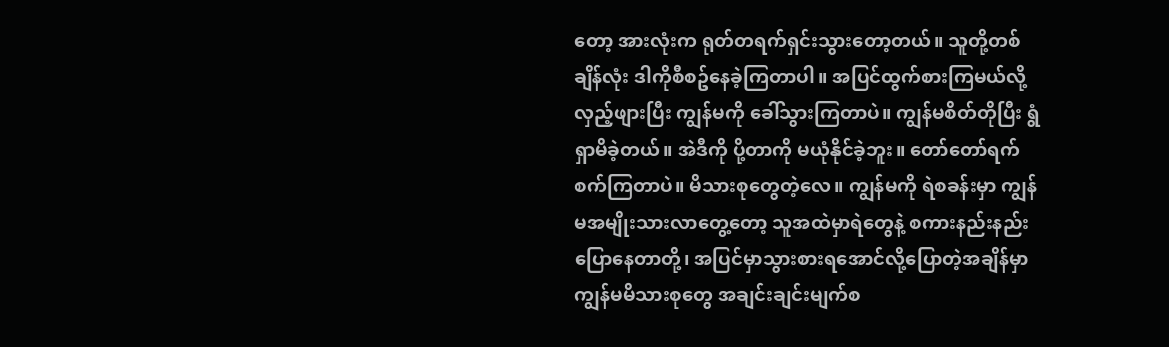တော့ အားလုံးက ရုတ်တရက်ရှင်းသွားတော့တယ်။ သူတို့တစ်ချိန်လုံး ဒါကိုစီစဥ်နေခဲ့ကြတာပါ။ အပြင်ထွက်စားကြမယ်လို့ လှည့်ဖျားပြီး ကျွန်မကို ခေါ်သွားကြတာပဲ။ ကျွန်မစိတ်တိုပြီး ရွံရှာမိခဲ့တယ်။ အဲဒီကို ပို့တာကို မယုံနိုင်ခဲ့ဘူး။ တော်တော်ရက်စက်ကြတာပဲ။ မိသားစုတွေတဲ့လေ။ ကျွန်မကို ရဲစခန်းမှာ ကျွန်မအမျိုးသားလာတွေ့တော့ သူအထဲမှာရဲတွေနဲ့ စကားနည်းနည်းပြောနေတာတို့၊ အပြင်မှာသွားစားရအောင်လို့ပြောတဲ့အချိန်မှာ ကျွန်မမိသားစုတွေ အချင်းချင်းမျက်စ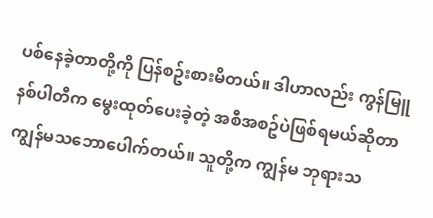ပစ်နေခဲ့တာတို့ကို ပြန်စဥ်းစားမိတယ်။ ဒါဟာလည်း ကွန်မြူနစ်ပါတီက မွေးထုတ်ပေးခဲ့တဲ့ အစီအစဥ်ပဲဖြစ်ရမယ်ဆိုတာ ကျွန်မသဘောပေါက်တယ်။ သူတို့က ကျွန်မ ဘုရားသ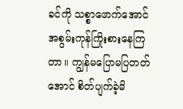ခင်ကို သစ္စာဖောက်အောင် အစွမ်းကုန်ကြိုးစားနေကြတာ။ ကျွန်မပြောမပြတတ်အောင် စိတ်ပျက်ခဲ့မိ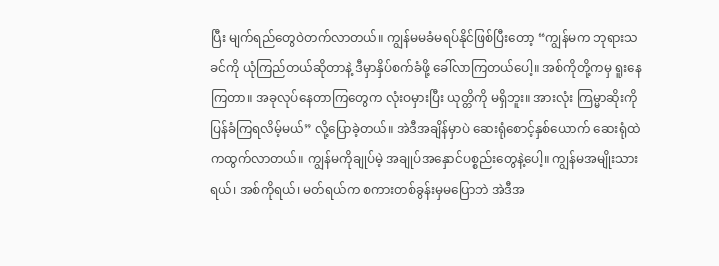ပြီး မျက်ရည်တွေဝဲတက်လာတယ်။ ကျွန်မမခံမရပ်နိုင်ဖြစ်ပြီးတော့ “ကျွန်မက ဘုရားသခင်ကို ယုံကြည်တယ်ဆိုတာနဲ့ ဒီမှာနှိပ်စက်ခံဖို့ ခေါ်လာကြတယ်ပေါ့။ အစ်ကိုတို့ကမှ ရူးနေကြတာ။ အခုလုပ်နေတာကြတွေက လုံးဝမှားပြီး ယုတ္တိကို မရှိဘူး။ အားလုံး ကြမ္မာဆိုးကို ပြန်ခံကြရလိမ့်မယ်” လို့ပြောခဲ့တယ်။ အဲဒီအချိန်မှာပဲ ဆေးရုံစောင့်နှစ်ယောက် ဆေးရုံထဲကထွက်လာတယ်။ ကျွန်မကိုချုပ်မဲ့ အချုပ်အနှောင်ပစ္စည်းတွေနဲ့ပေါ့။ ကျွန်မအမျိုးသားရယ်၊ အစ်ကိုရယ်၊ မတ်ရယ်က စကားတစ်ခွန်းမှမပြောဘဲ အဲဒီအ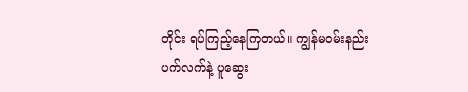တိုင်း ရပ်ကြည့်နေကြတယ်။ ကျွန်မဝမ်းနည်းပက်လက်နဲ့ ပူဆွေး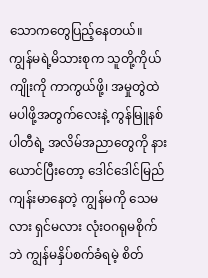သောကတွေပြည့်နေတယ်။ ကျွန်မရဲ့မိသားစုက သူတို့ကိုယ်ကျိုးကို ကာကွယ်ဖို့၊ အမှုတွဲထဲ မပါဖို့အတွက်လေးနဲ့ ကွန်မြူနစ်ပါတီရဲ့ အလိမ်အညာတွေကို နားယောင်ပြီးတော့ ဒေါင်ဒေါင်မြည် ကျန်းမာနေတဲ့ ကျွန်မကို သေမလား ရှင်မလား လုံးဝဂရုမစိုက်ဘဲ ကျွန်မနှိပ်စက်ခံရမဲ့ စိတ်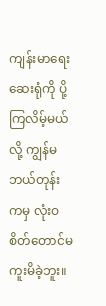ကျန်းမာရေးဆေးရုံကို ပို့ကြလိမ့်မယ်လို့ ကျွန်မဘယ်တုန်းကမှ လုံးဝစိတ်တောင်မကူးမိခဲ့ဘူး။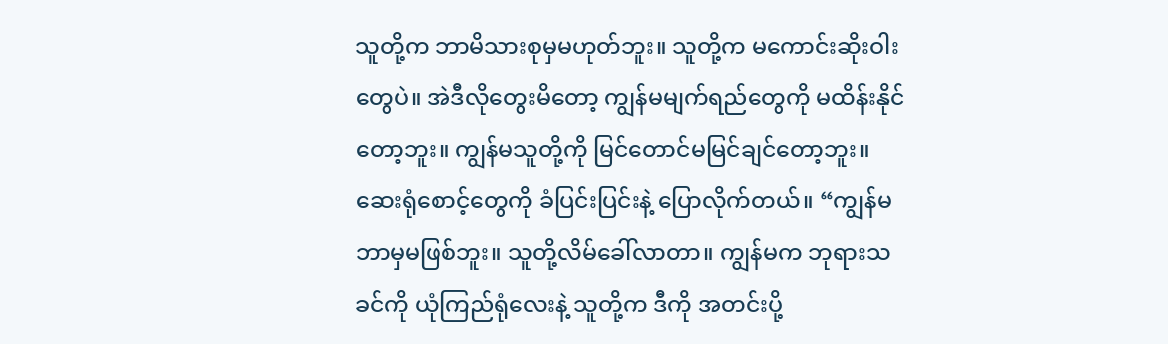သူတို့က ဘာမိသားစုမှမဟုတ်ဘူး။ သူတို့က မကောင်းဆိုးဝါးတွေပဲ။ အဲဒီလိုတွေးမိတော့ ကျွန်မမျက်ရည်တွေကို မထိန်းနိုင်တော့ဘူး။ ကျွန်မသူတို့ကို မြင်တောင်မမြင်ချင်တော့ဘူး။ ဆေးရုံစောင့်တွေကို ခံပြင်းပြင်းနဲ့ ပြောလိုက်တယ်။ “ကျွန်မဘာမှမဖြစ်ဘူး။ သူတို့လိမ်ခေါ်လာတာ။ ကျွန်မက ဘုရားသခင်ကို ယုံကြည်ရုံလေးနဲ့ သူတို့က ဒီကို အတင်းပို့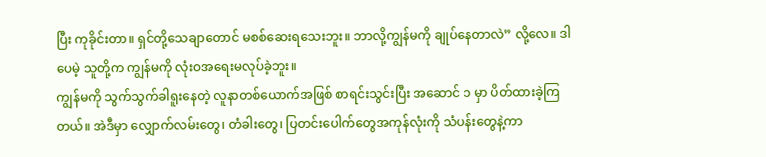ပြီး ကုခိုင်းတာ။ ရှင်တို့သေချာတောင် မစစ်ဆေးရသေးဘူး။ ဘာလို့ကျွန်မကို ချုပ်နေတာလဲ” လို့လေ။ ဒါပေမဲ့ သူတို့က ကျွန်မကို လုံးဝအရေးမလုပ်ခဲ့ဘူး။
ကျွန်မကို သွက်သွက်ခါရူးနေတဲ့ လူနာတစ်ယောက်အဖြစ် စာရင်းသွင်းပြီး အဆောင် ၁ မှာ ပိတ်ထားခဲ့ကြတယ်။ အဲဒီမှာ လျှောက်လမ်းတွေ၊ တံခါးတွေ၊ ပြတင်းပေါက်တွေအကုန်လုံးကို သံပန်းတွေနဲ့ကာ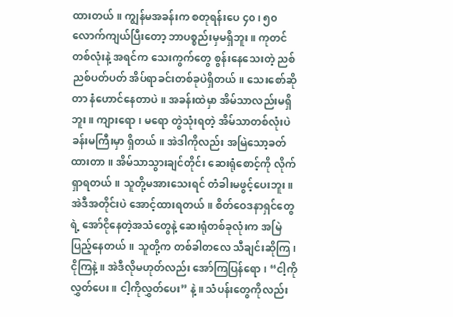ထားတယ်။ ကျွန်မအခန်းက စတုရန်းပေ ၄၀၊ ၅၀ လောက်ကျယ်ပြီးတော့ ဘာပစ္စည်းမှမရှိဘူး။ ကုတင်တစ်လုံးနဲ့ အရင်က သေးကွက်တွေ စွန်းနေသေးတဲ့ ညစ်ညစ်ပတ်ပတ် အိပ်ရာခင်းတစ်ခုပဲရှိတယ်။ သေးစော်ဆိုတာ နံဟောင်နေတာပဲ။ အခန်းထဲမှာ အိမ်သာလည်းမရှိဘူး။ ကျားရော၊ မရော တွဲသုံးရတဲ့ အိမ်သာတစ်လုံးပဲ ခန်းမကြီးမှာ ရှိတယ်။ အဲဒါကိုလည်း အမြဲသော့ခတ်ထားတာ။ အိမ်သာသွားချင်တိုင်း ဆေးရုံစောင့်ကို လိုက်ရှာရတယ်။ သူတို့မအားသေးရင် တံခါးမဖွင့်ပေးဘူး။ အဲဒီအတိုင်းပဲ အောင့်ထားရတယ်။ စိတ်ဝေဒနာရှင်တွေရဲ့ အော်ငိုနေတဲ့အသံတွေနဲ့ ဆေးရုံတစ်ခုလုံးက အမြဲပြည့်နေတယ်။ သူတို့က တစ်ခါတလေ သီချင်းဆိုကြ၊ ငိုကြနဲ့။ အဲဒီလိုမဟုတ်လည်း အော်ကြပြန်ရော၊ “ငါ့ကိုလွှတ်ပေး။ ငါ့ကိုလွှတ်ပေး” နဲ့။ သံပန်းတွေကိုလည်း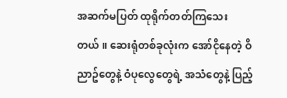အဆက်မပြတ် ထုရိုက်တတ်ကြသေးတယ်။ ဆေးရုံတစ်ခုလုံးက အော်ငိုနေတဲ့ ဝိညာဥ်တွေနဲ့ ဝံပုလွေတွေရဲ့ အသံတွေနဲ့ ပြည့်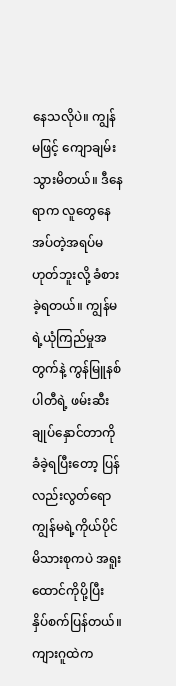နေသလိုပဲ။ ကျွန်မဖြင့် ကျောချမ်းသွားမိတယ်။ ဒီနေရာက လူတွေနေအပ်တဲ့အရပ်မဟုတ်ဘူးလို့ ခံစားခဲ့ရတယ်။ ကျွန်မရဲ့ယုံကြည်မှုအတွက်နဲ့ ကွန်မြူနစ်ပါတီရဲ့ ဖမ်းဆီးချုပ်နှောင်တာကို ခံခဲ့ရပြီးတော့ ပြန်လည်းလွတ်ရော ကျွန်မရဲ့ကိုယ်ပိုင်မိသားစုကပဲ အရူးထောင်ကိုပို့ပြီး နှိပ်စက်ပြန်တယ်။ ကျားဂူထဲက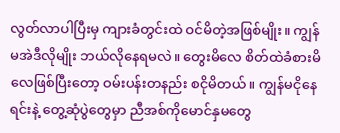လွတ်လာပါပြီးမှ ကျားခံတွင်းထဲ ဝင်မိတဲ့အဖြစ်မျိုး။ ကျွန်မအဲဒီလိုမျိုး ဘယ်လိုနေရမလဲ။ တွေးမိလေ စိတ်ထဲခံစားမိလေဖြစ်ပြီးတော့ ဝမ်းပန်းတနည်း စငိုမိတယ်။ ကျွန်မငိုနေရင်းနဲ့ တွေ့ဆုံပွဲတွေမှာ ညီအစ်ကိုမောင်နှမတွေ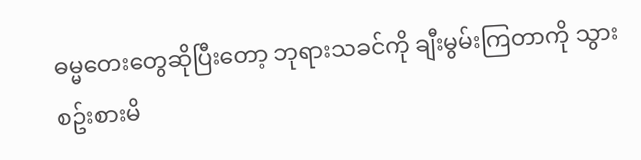ဓမ္မတေးတွေဆိုပြီးတော့ ဘုရားသခင်ကို ချီးမွမ်းကြတာကို သွားစဥ်းစားမိ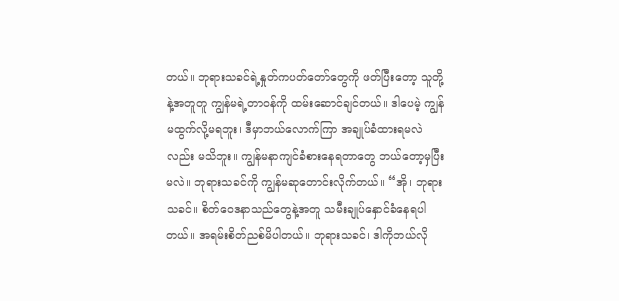တယ်။ ဘုရားသခင်ရဲ့နှုတ်ကပတ်တော်တွေကို ဖတ်ပြီးတော့ သူတို့နဲ့အတူတူ ကျွန်မရဲ့တာဝန်ကို ထမ်းဆောင်ချင်တယ်။ ဒါပေမဲ့ ကျွန်မထွက်လို့မရဘူး၊ ဒီမှာဘယ်လောက်ကြာ အချုပ်ခံထားရမလဲလည်း မသိဘူး။ ကျွန်မနာကျင်ခံစားနေရတာတွေ ဘယ်တော့မှပြီးမလဲ။ ဘုရားသခင်ကို ကျွန်မဆုတောင်းလိုက်တယ်။ “အို၊ ဘုရားသခင်။ စိတ်ဝေဒနာသည်တွေနဲ့အတူ သမီးချုပ်နှောင်ခံနေရပါတယ်။ အရမ်းစိတ်ညစ်မိပါတယ်။ ဘုရားသခင်၊ ဒါကိုဘယ်လို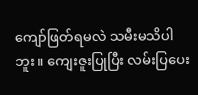ကျော်ဖြတ်ရမလဲ သမီးမသိပါဘူး။ ကျေးဇူးပြုပြီး လမ်းပြပေး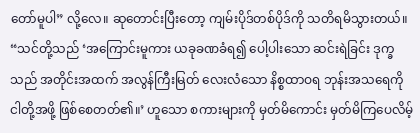တော်မူပါ” လို့လေ။ ဆုတောင်းပြီးတော့ ကျမ်းပိုဒ်တစ်ပိုဒ်ကို သတိရမိသွားတယ်။ “သင်တို့သည် ‘အကြောင်းမူကား ယခုခဏခံရ၍ ပေါ့ပါးသော ဆင်းရဲခြင်း ဒုက္ခသည် အတိုင်းအထက် အလွန်ကြီးမြတ် လေးလံသော နိစ္စထာဝရ ဘုန်းအသရေကို ငါတို့အဖို့ ဖြစ်စေတတ်၏။’ ဟူသော စကားများကို မှတ်မိကောင်း မှတ်မိကြပေလိမ့်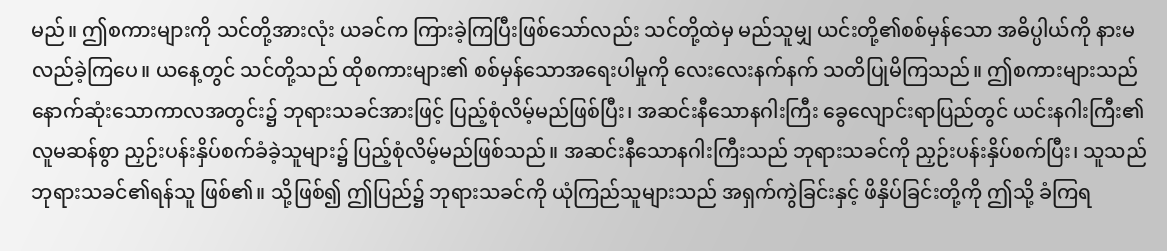မည်။ ဤစကားများကို သင်တို့အားလုံး ယခင်က ကြားခဲ့ကြပြီးဖြစ်သော်လည်း သင်တို့ထဲမှ မည်သူမျှ ယင်းတို့၏စစ်မှန်သော အဓိပ္ပါယ်ကို နားမလည်ခဲ့ကြပေ။ ယနေ့တွင် သင်တို့သည် ထိုစကားများ၏ စစ်မှန်သောအရေးပါမှုကို လေးလေးနက်နက် သတိပြုမိကြသည်။ ဤစကားများသည် နောက်ဆုံးသောကာလအတွင်း၌ ဘုရားသခင်အားဖြင့် ပြည့်စုံလိမ့်မည်ဖြစ်ပြီး၊ အဆင်းနီသောနဂါးကြီး ခွေလျောင်းရာပြည်တွင် ယင်းနဂါးကြီး၏ လူမဆန်စွာ ညှဉ်းပန်းနှိပ်စက်ခံခဲ့သူများ၌ ပြည့်စုံလိမ့်မည်ဖြစ်သည်။ အဆင်းနီသောနဂါးကြီးသည် ဘုရားသခင်ကို ညှဉ်းပန်းနှိပ်စက်ပြီး၊ သူသည် ဘုရားသခင်၏ရန်သူ ဖြစ်၏။ သို့ဖြစ်၍ ဤပြည်၌ ဘုရားသခင်ကို ယုံကြည်သူများသည် အရှက်ကွဲခြင်းနှင့် ဖိနှိပ်ခြင်းတို့ကို ဤသို့ ခံကြရ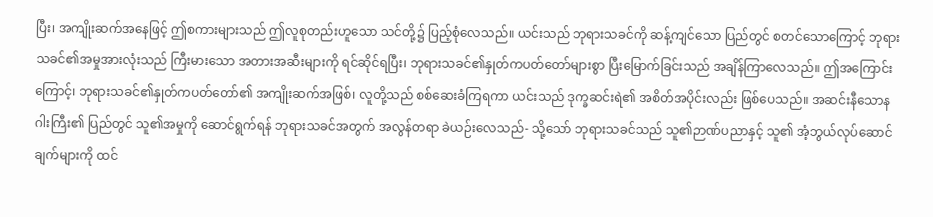ပြီး၊ အကျိုးဆက်အနေဖြင့် ဤစကားများသည် ဤလူစုတည်းဟူသော သင်တို့၌ ပြည့်စုံလေသည်။ ယင်းသည် ဘုရားသခင်ကို ဆန့်ကျင်သော ပြည်တွင် စတင်သောကြောင့် ဘုရားသခင်၏အမှုအားလုံးသည် ကြီးမားသော အတားအဆီးများကို ရင်ဆိုင်ရပြီး၊ ဘုရားသခင်၏နှုတ်ကပတ်တော်များစွာ ပြီးမြောက်ခြင်းသည် အချိန်ကြာလေသည်။ ဤအကြောင်းကြောင့်၊ ဘုရားသခင်၏နှုတ်ကပတ်တော်၏ အကျိုးဆက်အဖြစ်၊ လူတို့သည် စစ်ဆေးခံကြရကာ ယင်းသည် ဒုက္ခဆင်းရဲ၏ အစိတ်အပိုင်းလည်း ဖြစ်ပေသည်။ အဆင်းနီသောနဂါးကြီး၏ ပြည်တွင် သူ၏အမှုကို ဆောင်ရွက်ရန် ဘုရားသခင်အတွက် အလွန်တရာ ခဲယဉ်းလေသည်- သို့သော် ဘုရားသခင်သည် သူ၏ဉာဏ်ပညာနှင့် သူ၏ အံ့ဘွယ်လုပ်ဆောင်ချက်များကို ထင်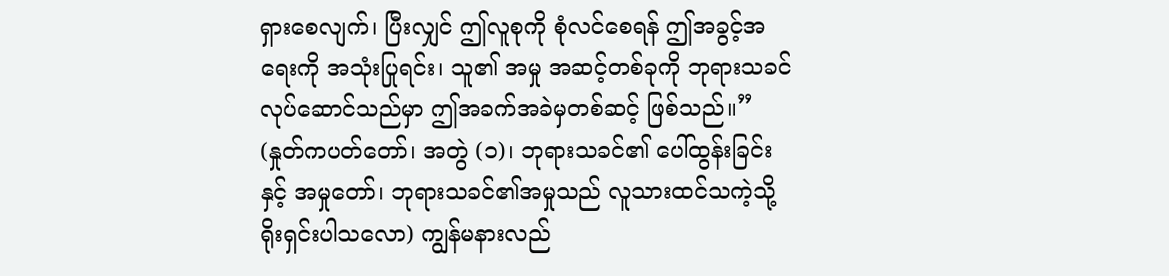ရှားစေလျက်၊ ပြီးလျှင် ဤလူစုကို စုံလင်စေရန် ဤအခွင့်အရေးကို အသုံးပြုရင်း၊ သူ၏ အမှု အဆင့်တစ်ခုကို ဘုရားသခင် လုပ်ဆောင်သည်မှာ ဤအခက်အခဲမှတစ်ဆင့် ဖြစ်သည်။” (နှုတ်ကပတ်တော်၊ အတွဲ (၁)၊ ဘုရားသခင်၏ ပေါ်ထွန်းခြင်းနှင့် အမှုတော်၊ ဘုရားသခင်၏အမှုသည် လူသားထင်သကဲ့သို့ ရိုးရှင်းပါသလော) ကျွန်မနားလည်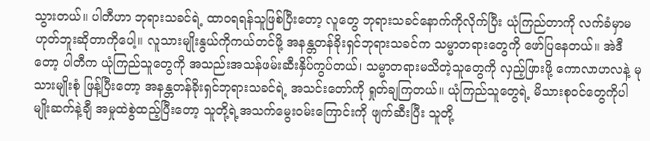သွားတယ်။ ပါတီဟာ ဘုရားသခင်ရဲ့ ထာဝရရန်သူဖြစ်ပြီးတော့ လူတွေ ဘုရားသခင်နောက်ကိုလိုက်ပြီး ယုံကြည်တာကို လက်ခံမှာမဟုတ်ဘူးဆိုတာကိုပေါ့။ လူသားမျိုးနွယ်ကိုကယ်တင်ဖို့ အနန္တတန်ခိုးရှင်ဘုရားသခင်က သမ္မာတရားတွေကို ဖော်ပြနေတယ်။ အဲဒီတော့ ပါတီက ယုံကြည်သူတွေကို အသည်းအသန်ဖမ်းဆီးနှိပ်ကွပ်တယ်၊ သမ္မာတရားမသိတဲ့သူတွေကို လှည့်ဖြားဖို့ ကောလာဟလနဲ့ မုသားမျိုးစုံ ဖြန့်ပြီးတော့ အနန္တတန်ခိုးရှင်ဘုရားသခင်ရဲ့ အသင်းတော်ကို ရှုတ်ချကြတယ်။ ယုံကြည်သူတွေရဲ့ မိသားစုဝင်တွေကိုပါ မျိုးဆက်နဲ့ချီ အမှုထဲစွဲထည့်ပြီးတော့ သူတို့ရဲ့အသက်မွေးဝမ်းကြောင်းကို ဖျက်ဆီးပြီး သူတို့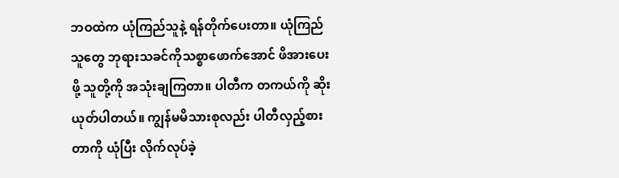ဘဝထဲက ယုံကြည်သူနဲ့ ရန်တိုက်ပေးတာ။ ယုံကြည်သူတွေ ဘုရားသခင်ကိုသစ္စာဖောက်အောင် ဖိအားပေးဖို့ သူတို့ကို အသုံးချကြတာ။ ပါတီက တကယ်ကို ဆိုးယုတ်ပါတယ်။ ကျွန်မမိသားစုလည်း ပါတီလှည့်စားတာကို ယုံပြီး လိုက်လုပ်ခဲ့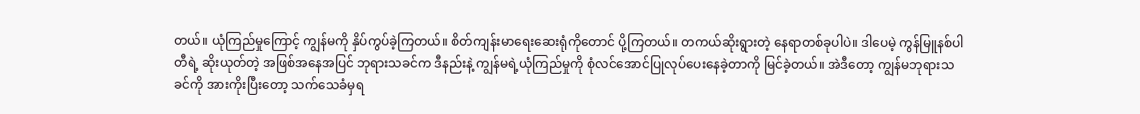တယ်။ ယုံကြည်မှုကြောင့် ကျွန်မကို နှိပ်ကွပ်ခဲ့ကြတယ်။ စိတ်ကျန်းမာရေးဆေးရုံကိုတောင် ပို့ကြတယ်။ တကယ်ဆိုးရွားတဲ့ နေရာတစ်ခုပါပဲ။ ဒါပေမဲ့ ကွန်မြူနစ်ပါတီရဲ့ ဆိုးယုတ်တဲ့ အဖြစ်အနေအပြင် ဘုရားသခင်က ဒီနည်းနဲ့ ကျွန်မရဲ့ယုံကြည်မှုကို စုံလင်အောင်ပြုလုပ်ပေးနေခဲ့တာကို မြင်ခဲ့တယ်။ အဲဒီတော့ ကျွန်မဘုရားသခင်ကို အားကိုးပြီးတော့ သက်သေခံမှရ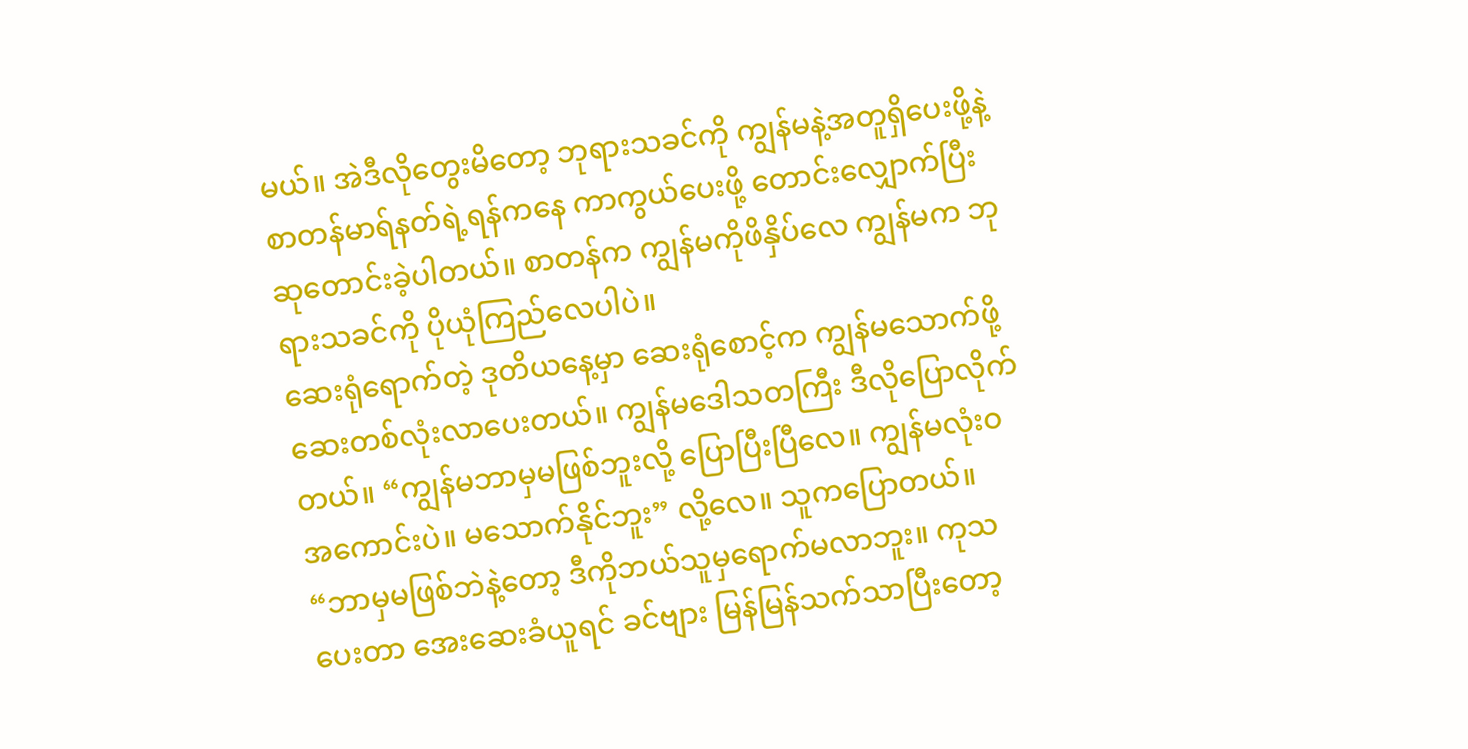မယ်။ အဲဒီလိုတွေးမိတော့ ဘုရားသခင်ကို ကျွန်မနဲ့အတူရှိပေးဖို့နဲ့ စာတန်မာရ်နတ်ရဲ့ရန်ကနေ ကာကွယ်ပေးဖို့ တောင်းလျှောက်ပြီး ဆုတောင်းခဲ့ပါတယ်။ စာတန်က ကျွန်မကိုဖိနှိပ်လေ ကျွန်မက ဘုရားသခင်ကို ပိုယုံကြည်လေပါပဲ။
ဆေးရုံရောက်တဲ့ ဒုတိယနေ့မှာ ဆေးရုံစောင့်က ကျွန်မသောက်ဖို့ ဆေးတစ်လုံးလာပေးတယ်။ ကျွန်မဒေါသတကြီး ဒီလိုပြောလိုက်တယ်။ “ကျွန်မဘာမှမဖြစ်ဘူးလို့ ပြောပြီးပြီလေ။ ကျွန်မလုံးဝအကောင်းပဲ။ မသောက်နိုင်ဘူး” လို့လေ။ သူကပြောတယ်။ “ဘာမှမဖြစ်ဘဲနဲ့တော့ ဒီကိုဘယ်သူမှရောက်မလာဘူး။ ကုသပေးတာ အေးဆေးခံယူရင် ခင်ဗျား မြန်မြန်သက်သာပြီးတော့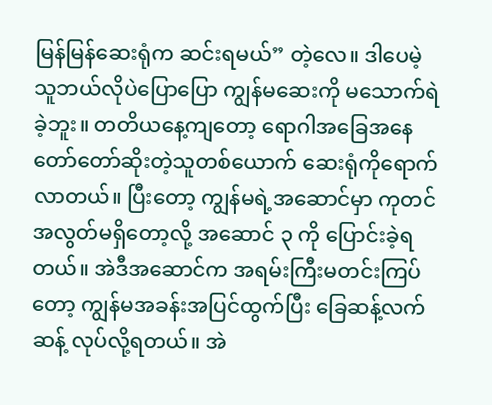မြန်မြန်ဆေးရုံက ဆင်းရမယ်” တဲ့လေ။ ဒါပေမဲ့ သူဘယ်လိုပဲပြောပြော ကျွန်မဆေးကို မသောက်ရဲခဲ့ဘူး။ တတိယနေ့ကျတော့ ရောဂါအခြေအနေ တော်တော်ဆိုးတဲ့သူတစ်ယောက် ဆေးရုံကိုရောက်လာတယ်။ ပြီးတော့ ကျွန်မရဲ့အဆောင်မှာ ကုတင်အလွတ်မရှိတော့လို့ အဆောင် ၃ ကို ပြောင်းခဲ့ရတယ်။ အဲဒီအဆောင်က အရမ်းကြီးမတင်းကြပ်တော့ ကျွန်မအခန်းအပြင်ထွက်ပြီး ခြေဆန့်လက်ဆန့် လုပ်လို့ရတယ်။ အဲ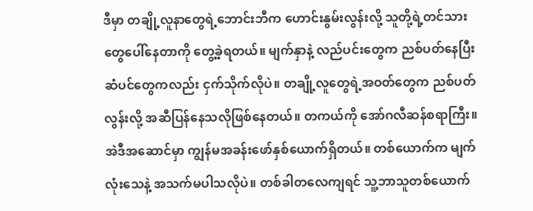ဒီမှာ တချို့လူနာတွေရဲ့ဘောင်းဘီက ဟောင်းနွမ်းလွန်းလို့ သူတို့ရဲ့တင်သားတွေပေါ်နေတာကို တွေ့ခဲ့ရတယ်။ မျက်နှာနဲ့ လည်ပင်းတွေက ညစ်ပတ်နေပြီး ဆံပင်တွေကလည်း ငှက်သိုက်လိုပဲ။ တချို့လူတွေရဲ့အဝတ်တွေက ညစ်ပတ်လွန်းလို့ အဆီပြန်နေသလိုဖြစ်နေတယ်။ တကယ်ကို အော်ဂလီဆန်စရာကြီး။ အဲဒီအဆောင်မှာ ကျွန်မအခန်းဖော်နှစ်ယောက်ရှိတယ်။ တစ်ယောက်က မျက်လုံးသေနဲ့ အသက်မပါသလိုပဲ။ တစ်ခါတလေကျရင် သူ့ဘာသူတစ်ယောက်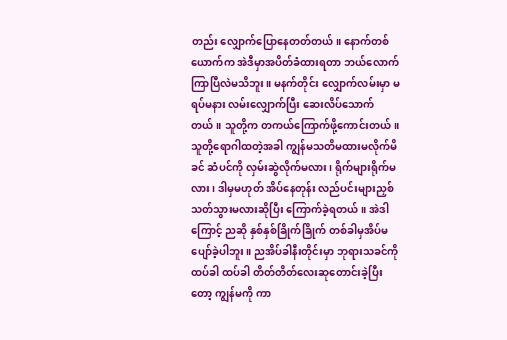တည်း လျှောက်ပြောနေတတ်တယ်။ နောက်တစ်ယောက်က အဲဒီမှာအပိတ်ခံထားရတာ ဘယ်လောက်ကြာပြီလဲမသိဘူး။ မနက်တိုင်း လျှောက်လမ်းမှာ မရပ်မနား လမ်းလျှောက်ပြီး ဆေးလိပ်သောက်တယ်။ သူတို့က တကယ်ကြောက်ဖို့ကောင်းတယ်။ သူတို့ရောဂါထတဲ့အခါ ကျွန်မသတိမထားမလိုက်မိခင် ဆံပင်ကို လှမ်းဆွဲလိုက်မလား၊ ရိုက်များရိုက်မလား၊ ဒါမှမဟုတ် အိပ်နေတုန်း လည်ပင်းများညှစ်သတ်သွားမလားဆိုပြီး ကြောက်ခဲ့ရတယ်။ အဲဒါကြောင့် ညဆို နှစ်နှစ်ခြိုက်ခြိုက် တစ်ခါမှအိပ်မပျော်ခဲ့ပါဘူး။ ညအိပ်ခါနီးတိုင်းမှာ ဘုရားသခင်ကို ထပ်ခါ ထပ်ခါ တိတ်တိတ်လေးဆုတောင်းခဲ့ပြီးတော့ ကျွန်မကို ကာ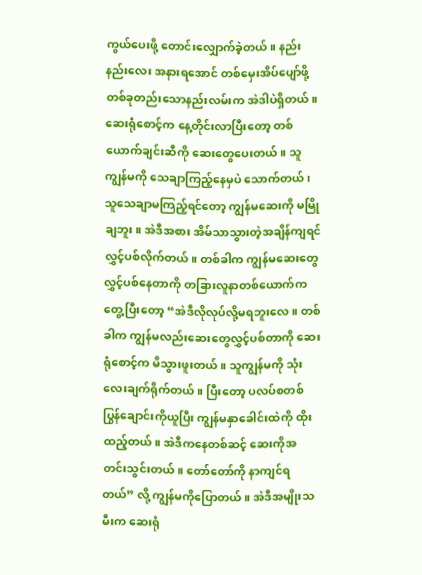ကွယ်ပေးဖို့ တောင်းလျှောက်ခဲ့တယ်။ နည်းနည်းလေး အနားရအောင် တစ်မှေးအိပ်ပျော်ဖို့ တစ်ခုတည်းသောနည်းလမ်းက အဲဒါပဲရှိတယ်။ ဆေးရုံစောင့်က နေ့တိုင်းလာပြီးတော့ တစ်ယောက်ချင်းဆီကို ဆေးတွေပေးတယ်။ သူကျွန်မကို သေချာကြည့်နေမှပဲ သောက်တယ်၊ သူသေချာမကြည့်ရင်တော့ ကျွန်မဆေးကို မမြိုချဘူး။ အဲဒီအစား အိမ်သာသွားတဲ့အချိန်ကျရင် လွှင့်ပစ်လိုက်တယ်။ တစ်ခါက ကျွန်မဆေးတွေလွှင့်ပစ်နေတာကို တခြားလူနာတစ်ယောက်ကတွေ့ပြီးတော့ “အဲဒီလိုလုပ်လို့မရဘူးလေ။ တစ်ခါက ကျွန်မလည်းဆေးတွေလွှင့်ပစ်တာကို ဆေးရုံစောင့်က မိသွားဖူးတယ်။ သူကျွန်မကို သုံး လေးချက်ရိုက်တယ်။ ပြီးတော့ ပလပ်စတစ်ပြွန်ချောင်းကိုယူပြီး ကျွန်မနှာခေါင်းထဲကို ထိုးထည့်တယ်။ အဲဒီကနေတစ်ဆင့် ဆေးကိုအတင်းသွင်းတယ်။ တော်တော်ကို နာကျင်ရတယ်” လို့ ကျွန်မကိုပြောတယ်။ အဲဒီအမျိုးသမီးက ဆေးရုံ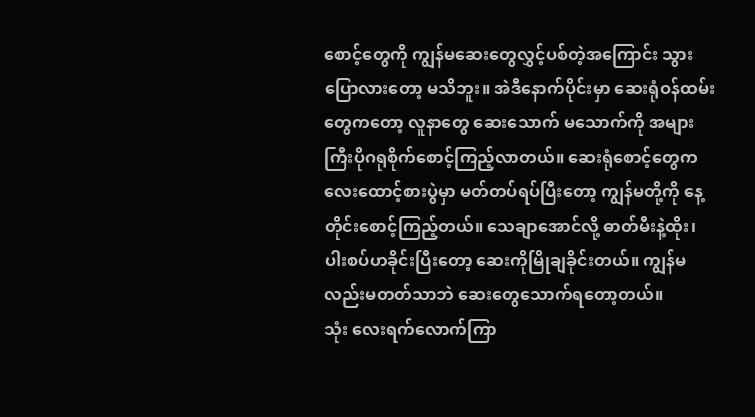စောင့်တွေကို ကျွန်မဆေးတွေလွှင့်ပစ်တဲ့အကြောင်း သွားပြောလားတော့ မသိဘူး။ အဲဒီနောက်ပိုင်းမှာ ဆေးရုံဝန်ထမ်းတွေကတော့ လူနာတွေ ဆေးသောက် မသောက်ကို အများကြီးပိုဂရုစိုက်စောင့်ကြည့်လာတယ်။ ဆေးရုံစောင့်တွေက လေးထောင့်စားပွဲမှာ မတ်တပ်ရပ်ပြီးတော့ ကျွန်မတို့ကို နေ့တိုင်းစောင့်ကြည့်တယ်။ သေချာအောင်လို့ ဓာတ်မီးနဲ့ထိုး၊ ပါးစပ်ဟခိုင်းပြီးတော့ ဆေးကိုမြိုချခိုင်းတယ်။ ကျွန်မလည်းမတတ်သာဘဲ ဆေးတွေသောက်ရတော့တယ်။
သုံး လေးရက်လောက်ကြာ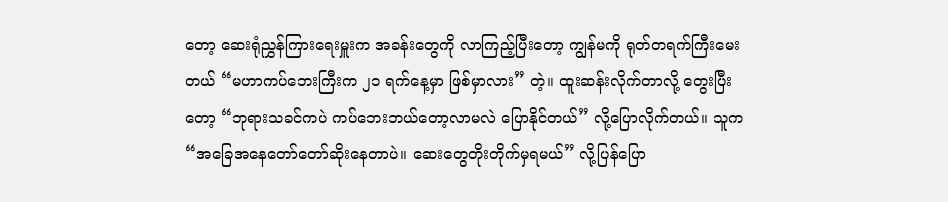တော့ ဆေးရုံညွှန်ကြားရေးမှူးက အခန်းတွေကို လာကြည့်ပြီးတော့ ကျွန်မကို ရုတ်တရက်ကြီးမေးတယ် “မဟာကပ်ဘေးကြီးက ၂၁ ရက်နေ့မှာ ဖြစ်မှာလား” တဲ့။ ထူးဆန်းလိုက်တာလို့ တွေးပြီးတော့ “ဘုရားသခင်ကပဲ ကပ်ဘေးဘယ်တော့လာမလဲ ပြောနိုင်တယ်” လို့ပြောလိုက်တယ်။ သူက “အခြေအနေတော်တော်ဆိုးနေတာပဲ။ ဆေးတွေတိုးတိုက်မှရမယ်” လို့ပြန်ပြော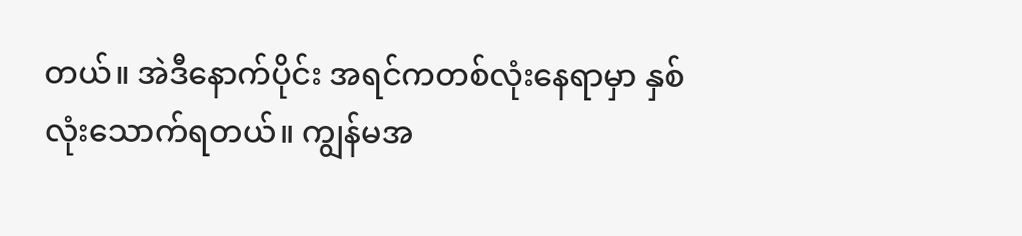တယ်။ အဲဒီနောက်ပိုင်း အရင်ကတစ်လုံးနေရာမှာ နှစ်လုံးသောက်ရတယ်။ ကျွန်မအ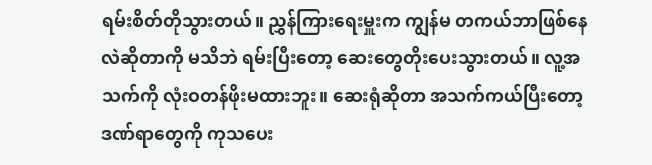ရမ်းစိတ်တိုသွားတယ်။ ညွှန်ကြားရေးမှူးက ကျွန်မ တကယ်ဘာဖြစ်နေလဲဆိုတာကို မသိဘဲ ရမ်းပြီးတော့ ဆေးတွေတိုးပေးသွားတယ်။ လူ့အသက်ကို လုံးဝတန်ဖိုးမထားဘူး။ ဆေးရုံဆိုတာ အသက်ကယ်ပြီးတော့ ဒဏ်ရာတွေကို ကုသပေး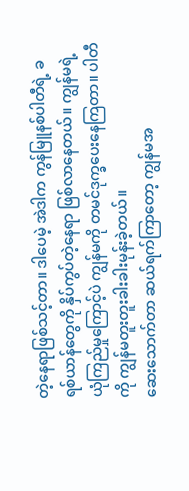တဲ့နေရာဖြစ်သင့်တာ။ ဒါပေမဲ့ အဲဒါက ကွန်မြူနစ်ပါတီရဲ့ ခရစ်ယာန်တွေကို နှိပ်ကွပ်တဲ့နေရာ ဖြစ်လာနေတယ်။ ကျွန်မရဲ့ယုံကြည်မှုကြောင့်ပဲ ကျွန်မကို တမင်ဒုက္ခပေးနေကြတာ။ ပါတီကို ကျွန်မတူးတူးခါးခါးမုန်းခဲ့တယ်။
ဆေးသောက်တာ ဆယ်ရက်ကြာတော့ ကျွန်မအ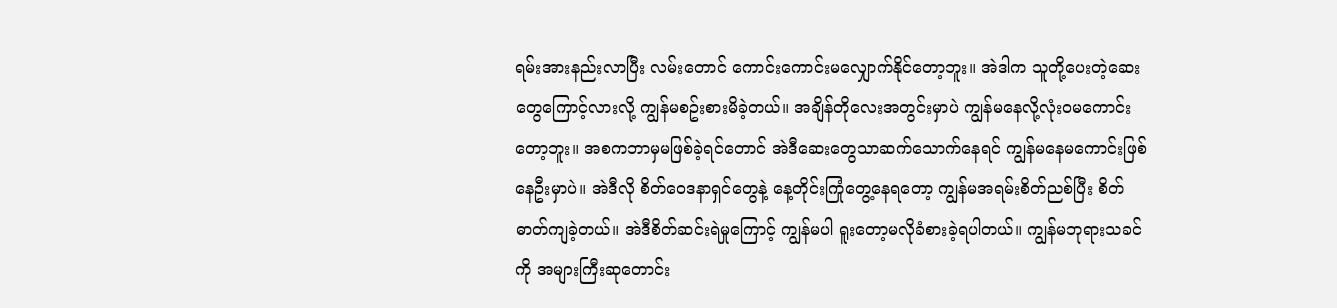ရမ်းအားနည်းလာပြီး လမ်းတောင် ကောင်းကောင်းမလျှောက်နိုင်တော့ဘူး။ အဲဒါက သူတို့ပေးတဲ့ဆေးတွေကြောင့်လားလို့ ကျွန်မစဥ်းစားမိခဲ့တယ်။ အချိန်တိုလေးအတွင်းမှာပဲ ကျွန်မနေလို့လုံးဝမကောင်းတော့ဘူး။ အစကဘာမှမဖြစ်ခဲ့ရင်တောင် အဲဒီဆေးတွေသာဆက်သောက်နေရင် ကျွန်မနေမကောင်းဖြစ်နေဦးမှာပဲ။ အဲဒီလို စိတ်ဝေဒနာရှင်တွေနဲ့ နေ့တိုင်းကြုံတွေ့နေရတော့ ကျွန်မအရမ်းစိတ်ညစ်ပြီး စိတ်ဓာတ်ကျခဲ့တယ်။ အဲဒီစိတ်ဆင်းရဲမှုကြောင့် ကျွန်မပါ ရူးတော့မလိုခံစားခဲ့ရပါတယ်။ ကျွန်မဘုရားသခင်ကို အများကြီးဆုတောင်း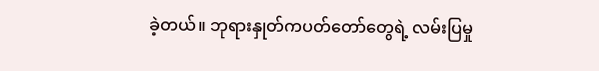ခဲ့တယ်။ ဘုရားနှုတ်ကပတ်တော်တွေရဲ့ လမ်းပြမှု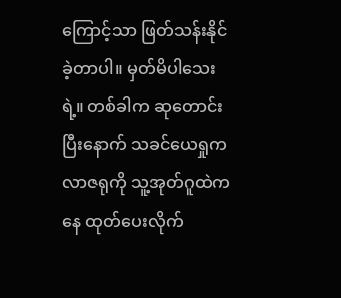ကြောင့်သာ ဖြတ်သန်းနိုင်ခဲ့တာပါ။ မှတ်မိပါသေးရဲ့။ တစ်ခါက ဆုတောင်းပြီးနောက် သခင်ယေရှုက လာဇရုကို သူ့အုတ်ဂူထဲကနေ ထုတ်ပေးလိုက်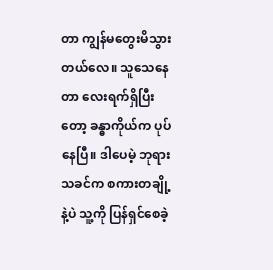တာ ကျွန်မတွေးမိသွားတယ်လေ။ သူသေနေတာ လေးရက်ရှိပြီးတော့ ခန္ဓာကိုယ်က ပုပ်နေပြီ။ ဒါပေမဲ့ ဘုရားသခင်က စကားတချို့နဲ့ပဲ သူ့ကို ပြန်ရှင်စေခဲ့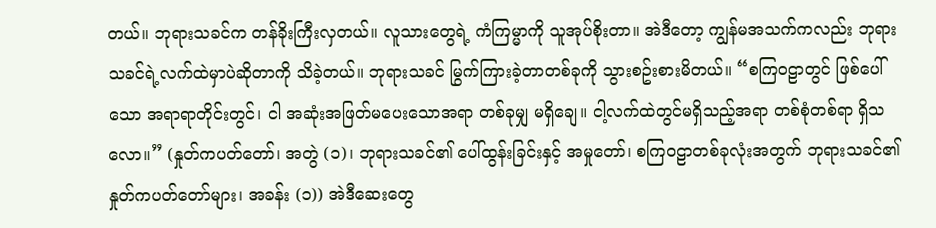တယ်။ ဘုရားသခင်က တန်ခိုးကြီးလှတယ်။ လူသားတွေရဲ့ ကံကြမ္မာကို သူအုပ်စိုးတာ။ အဲဒီတော့ ကျွန်မအသက်ကလည်း ဘုရားသခင်ရဲ့လက်ထဲမှာပဲဆိုတာကို သိခဲ့တယ်။ ဘုရားသခင် မြွက်ကြားခဲ့တာတစ်ခုကို သွားစဥ်းစားမိတယ်။ “စကြဝဠာတွင် ဖြစ်ပေါ်သော အရာရာတိုင်းတွင်၊ ငါ အဆုံးအဖြတ်မပေးသောအရာ တစ်ခုမျှ မရှိချေ။ ငါ့လက်ထဲတွင်မရှိသည့်အရာ တစ်စုံတစ်ရာ ရှိသလော။” (နှုတ်ကပတ်တော်၊ အတွဲ (၁)၊ ဘုရားသခင်၏ ပေါ်ထွန်းခြင်းနှင့် အမှုတော်၊ စကြဝဠာတစ်ခုလုံးအတွက် ဘုရားသခင်၏ နှုတ်ကပတ်တော်များ၊ အခန်း (၁)) အဲဒီဆေးတွေ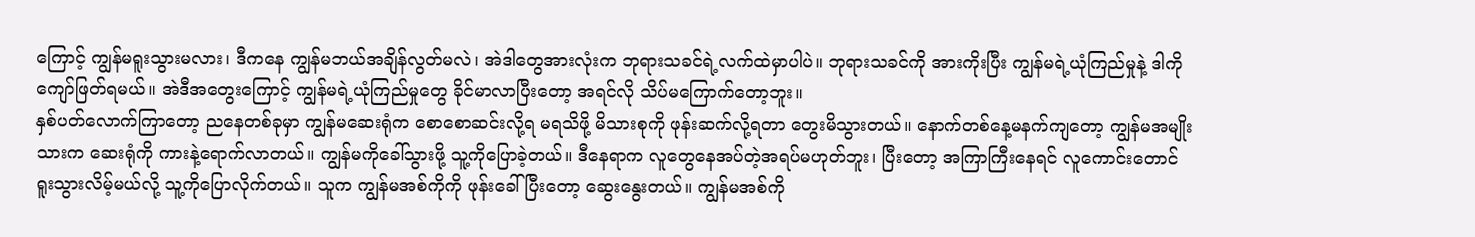ကြောင့် ကျွန်မရူးသွားမလား၊ ဒီကနေ ကျွန်မဘယ်အချိန်လွတ်မလဲ၊ အဲဒါတွေအားလုံးက ဘုရားသခင်ရဲ့လက်ထဲမှာပါပဲ။ ဘုရားသခင်ကို အားကိုးပြီး ကျွန်မရဲ့ယုံကြည်မှုနဲ့ ဒါကိုကျော်ဖြတ်ရမယ်။ အဲဒီအတွေးကြောင့် ကျွန်မရဲ့ယုံကြည်မှုတွေ ခိုင်မာလာပြီးတော့ အရင်လို သိပ်မကြောက်တော့ဘူး။
နှစ်ပတ်လောက်ကြာတော့ ညနေတစ်ခုမှာ ကျွန်မဆေးရုံက စောစောဆင်းလို့ရ မရသိဖို့ မိသားစုကို ဖုန်းဆက်လို့ရတာ တွေးမိသွားတယ်။ နောက်တစ်နေ့မနက်ကျတော့ ကျွန်မအမျိုးသားက ဆေးရုံကို ကားနဲ့ရောက်လာတယ်။ ကျွန်မကိုခေါ်သွားဖို့ သူ့ကိုပြောခဲ့တယ်။ ဒီနေရာက လူတွေနေအပ်တဲ့အရပ်မဟုတ်ဘူး၊ ပြီးတော့ အကြာကြီးနေရင် လူကောင်းတောင်ရူးသွားလိမ့်မယ်လို့ သူ့ကိုပြောလိုက်တယ်။ သူက ကျွန်မအစ်ကိုကို ဖုန်းခေါ်ပြီးတော့ ဆွေးနွေးတယ်။ ကျွန်မအစ်ကို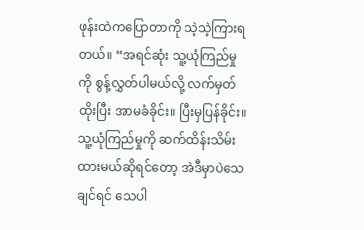ဖုန်းထဲကပြောတာကို သဲ့သဲ့ကြားရတယ်။ “အရင်ဆုံး သူ့ယုံကြည်မှုကို စွန့်လွှတ်ပါမယ်လို့ လက်မှတ်ထိုးပြီး အာမခံခိုင်း။ ပြီးမှပြန်ခိုင်း။ သူ့ယုံကြည်မှုကို ဆက်ထိန်းသိမ်းထားမယ်ဆိုရင်တော့ အဲဒီမှာပဲသေချင်ရင် သေပါ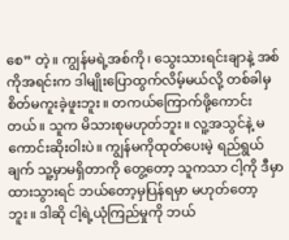စေ” တဲ့။ ကျွန်မရဲ့အစ်ကို၊ သွေးသားရင်းချာနဲ့ အစ်ကိုအရင်းက ဒါမျိုးပြောထွက်လိမ့်မယ်လို့ တစ်ခါမှစိတ်မကူးခဲ့ဖူးဘူး။ တကယ်ကြောက်ဖို့ကောင်းတယ်။ သူက မိသားစုမဟုတ်ဘူး။ လူ့အသွင်နဲ့ မကောင်းဆိုးဝါးပဲ။ ကျွန်မကိုထုတ်ပေးမဲ့ ရည်ရွယ်ချက် သူ့မှာမရှိတာကို တွေ့တော့ သူကသာ ငါ့ကို ဒီမှာထားသွားရင် ဘယ်တော့မှပြန်ရမှာ မဟုတ်တော့ဘူး။ ဒါဆို ငါ့ရဲ့ယုံကြည်မှုကို ဘယ်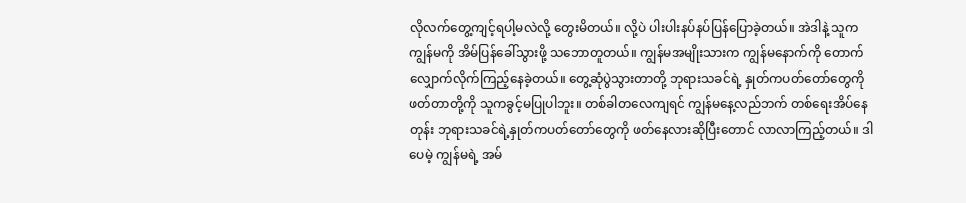လိုလက်တွေ့ကျင့်ရပါ့မလဲလို့ တွေးမိတယ်။ လို့ပဲ ပါးပါးနပ်နပ်ပြန်ပြောခဲ့တယ်။ အဲဒါနဲ့ သူက ကျွန်မကို အိမ်ပြန်ခေါ်သွားဖို့ သဘောတူတယ်။ ကျွန်မအမျိုးသားက ကျွန်မနောက်ကို တောက်လျှောက်လိုက်ကြည့်နေခဲ့တယ်။ တွေ့ဆုံပွဲသွားတာတို့ ဘုရားသခင်ရဲ့ နှုတ်ကပတ်တော်တွေကိုဖတ်တာတို့ကို သူကခွင့်မပြုပါဘူး။ တစ်ခါတလေကျရင် ကျွန်မနေ့လည်ဘက် တစ်ရေးအိပ်နေတုန်း ဘုရားသခင်ရဲ့နှုတ်ကပတ်တော်တွေကို ဖတ်နေလားဆိုပြီးတောင် လာလာကြည့်တယ်။ ဒါပေမဲ့ ကျွန်မရဲ့ အမ်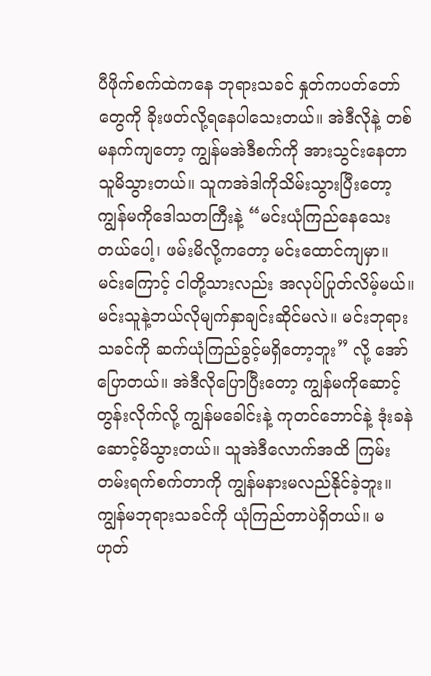ပီဖိုက်စက်ထဲကနေ ဘုရားသခင် နှုတ်ကပတ်တော်တွေကို ခိုးဖတ်လို့ရနေပါသေးတယ်။ အဲဒီလိုနဲ့ တစ်မနက်ကျတော့ ကျွန်မအဲဒီစက်ကို အားသွင်းနေတာ သူမိသွားတယ်။ သူကအဲဒါကိုသိမ်းသွားပြီးတော့ ကျွန်မကိုဒေါသတကြီးနဲ့ “မင်းယုံကြည်နေသေးတယ်ပေါ့၊ ဖမ်းမိလို့ကတော့ မင်းထောင်ကျမှာ။ မင်းကြောင့် ငါတို့သားလည်း အလုပ်ပြုတ်လိမ့်မယ်။ မင်းသူနဲ့ဘယ်လိုမျက်နှာချင်းဆိုင်မလဲ။ မင်းဘုရားသခင်ကို ဆက်ယုံကြည်ခွင့်မရှိတော့ဘူး” လို့ အော်ပြောတယ်။ အဲဒီလိုပြောပြီးတော့ ကျွန်မကိုဆောင့်တွန်းလိုက်လို့ ကျွန်မခေါင်းနဲ့ ကုတင်ဘောင်နဲ့ ဒုံးခနဲ ဆောင့်မိသွားတယ်။ သူအဲဒီလောက်အထိ ကြမ်းတမ်းရက်စက်တာကို ကျွန်မနားမလည်နိုင်ခဲ့ဘူး။ ကျွန်မဘုရားသခင်ကို ယုံကြည်တာပဲရှိတယ်။ မဟုတ်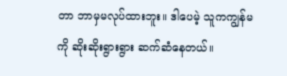တာ ဘာမှမလုပ်ထားဘူး။ ဒါပေမဲ့ သူကကျွန်မကို ဆိုးဆိုးရွားရွား ဆက်ဆံနေတယ်။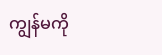ကျွန်မကို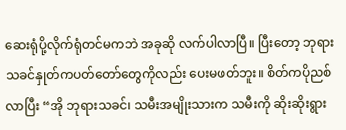ဆေးရုံပို့လိုက်ရုံတင်မကဘဲ အခုဆို လက်ပါလာပြီ။ ပြီးတော့ ဘုရားသခင်နှုတ်ကပတ်တော်တွေကိုလည်း ပေးမဖတ်ဘူး။ စိတ်ကပိုညစ်လာပြီး “အို ဘုရားသခင်၊ သမီးအမျိုးသားက သမီးကို ဆိုးဆိုးရွား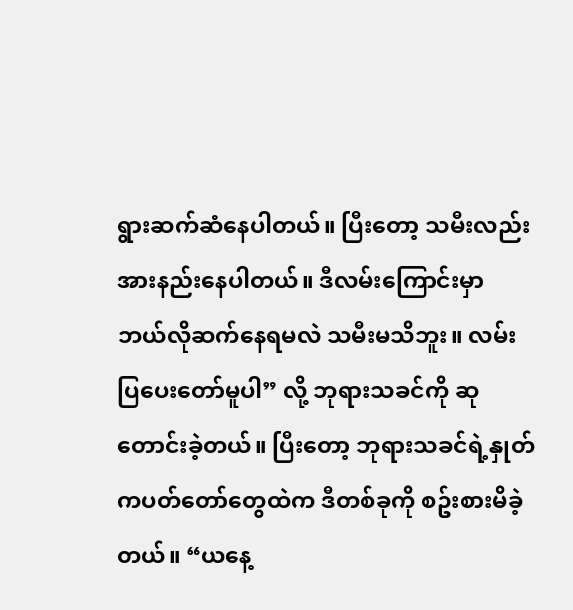ရွားဆက်ဆံနေပါတယ်။ ပြီးတော့ သမီးလည်း အားနည်းနေပါတယ်။ ဒီလမ်းကြောင်းမှာ ဘယ်လိုဆက်နေရမလဲ သမီးမသိဘူး။ လမ်းပြပေးတော်မူပါ” လို့ ဘုရားသခင်ကို ဆုတောင်းခဲ့တယ်။ ပြီးတော့ ဘုရားသခင်ရဲ့နှုတ်ကပတ်တော်တွေထဲက ဒီတစ်ခုကို စဥ်းစားမိခဲ့တယ်။ “ယနေ့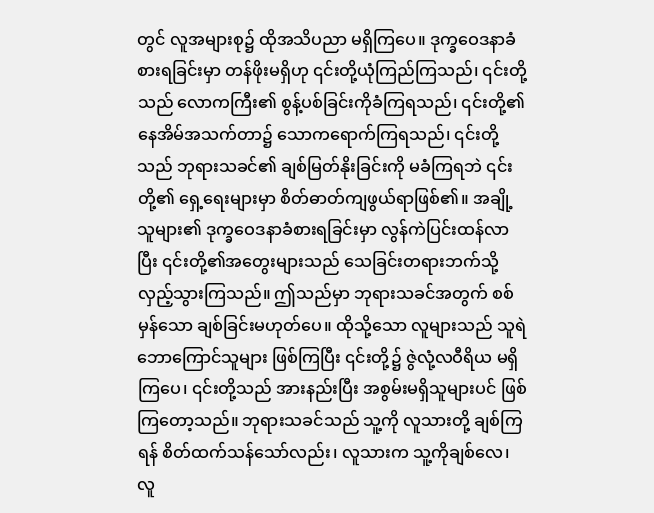တွင် လူအများစု၌ ထိုအသိပညာ မရှိကြပေ။ ဒုက္ခဝေဒနာခံစားရခြင်းမှာ တန်ဖိုးမရှိဟု ၎င်းတို့ယုံကြည်ကြသည်၊ ၎င်းတို့သည် လောကကြီး၏ စွန့်ပစ်ခြင်းကိုခံကြရသည်၊ ၎င်းတို့၏ နေအိမ်အသက်တာ၌ သောကရောက်ကြရသည်၊ ၎င်းတို့သည် ဘုရားသခင်၏ ချစ်မြတ်နိုးခြင်းကို မခံကြရဘဲ ၎င်းတို့၏ ရှေ့ရေးများမှာ စိတ်ဓာတ်ကျဖွယ်ရာဖြစ်၏။ အချို့သူများ၏ ဒုက္ခဝေဒနာခံစားရခြင်းမှာ လွန်ကဲပြင်းထန်လာပြီး ၎င်းတို့၏အတွေးများသည် သေခြင်းတရားဘက်သို့ လှည့်သွားကြသည်။ ဤသည်မှာ ဘုရားသခင်အတွက် စစ်မှန်သော ချစ်ခြင်းမဟုတ်ပေ။ ထိုသို့သော လူများသည် သူရဲဘောကြောင်သူများ ဖြစ်ကြပြီး ၎င်းတို့၌ ဇွဲလုံ့လဝီရိယ မရှိကြပေ၊ ၎င်းတို့သည် အားနည်းပြီး အစွမ်းမရှိသူများပင် ဖြစ်ကြတော့သည်။ ဘုရားသခင်သည် သူ့ကို လူသားတို့ ချစ်ကြရန် စိတ်ထက်သန်သော်လည်း၊ လူသားက သူ့ကိုချစ်လေ၊ လူ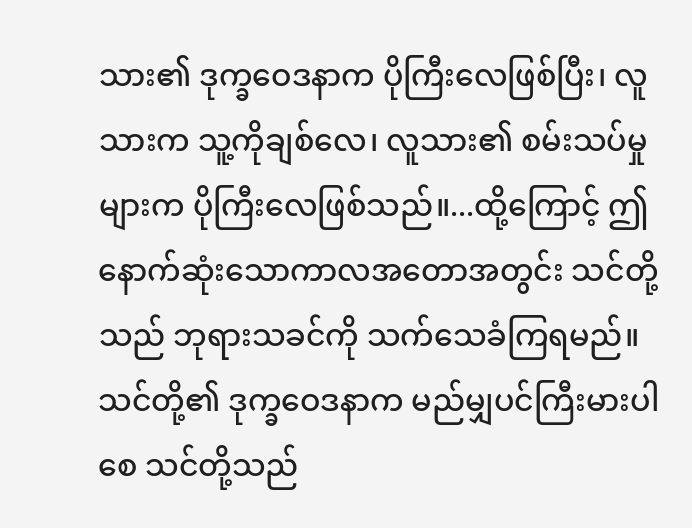သား၏ ဒုက္ခဝေဒနာက ပိုကြီးလေဖြစ်ပြီး၊ လူသားက သူ့ကိုချစ်လေ၊ လူသား၏ စမ်းသပ်မှုများက ပိုကြီးလေဖြစ်သည်။...ထို့ကြောင့် ဤနောက်ဆုံးသောကာလအတောအတွင်း သင်တို့သည် ဘုရားသခင်ကို သက်သေခံကြရမည်။ သင်တို့၏ ဒုက္ခဝေဒနာက မည်မျှပင်ကြီးမားပါစေ သင်တို့သည်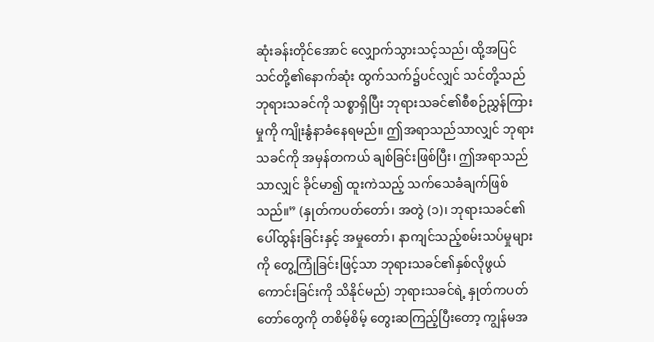ဆုံးခန်းတိုင်အောင် လျှောက်သွားသင့်သည်၊ ထို့အပြင် သင်တို့၏နောက်ဆုံး ထွက်သက်၌ပင်လျှင် သင်တို့သည် ဘုရားသခင်ကို သစ္စာရှိပြီး ဘုရားသခင်၏စီစဉ်ညွှန်ကြားမှုကို ကျိုးနွံနာခံနေရမည်။ ဤအရာသည်သာလျှင် ဘုရားသခင်ကို အမှန်တကယ် ချစ်ခြင်းဖြစ်ပြီး၊ ဤအရာသည်သာလျှင် ခိုင်မာ၍ ထူးကဲသည့် သက်သေခံချက်ဖြစ်သည်။” (နှုတ်ကပတ်တော်၊ အတွဲ (၁)၊ ဘုရားသခင်၏ ပေါ်ထွန်းခြင်းနှင့် အမှုတော်၊ နာကျင်သည့်စမ်းသပ်မှုများကို တွေ့ကြုံခြင်းဖြင့်သာ ဘုရားသခင်၏နှစ်လိုဖွယ်ကောင်းခြင်းကို သိနိုင်မည်) ဘုရားသခင်ရဲ့ နှုတ်ကပတ်တော်တွေကို တစိမ့်စိမ့် တွေးဆကြည့်ပြီးတော့ ကျွန်မအ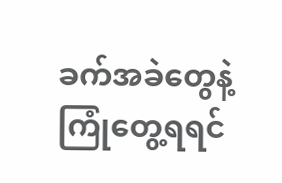ခက်အခဲတွေနဲ့ ကြုံတွေ့ရရင်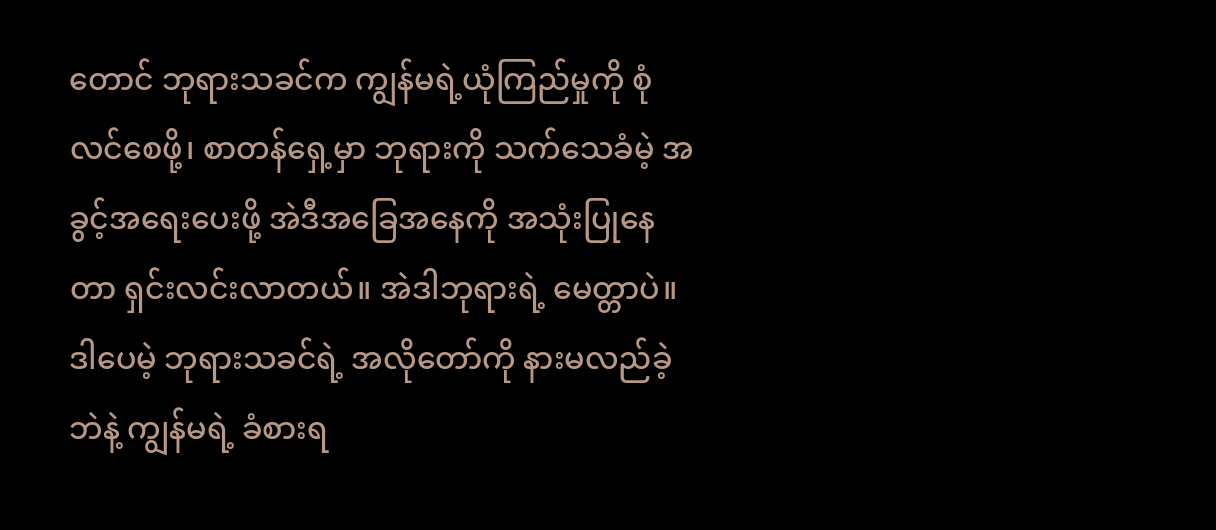တောင် ဘုရားသခင်က ကျွန်မရဲ့ယုံကြည်မှုကို စုံလင်စေဖို့၊ စာတန်ရှေ့မှာ ဘုရားကို သက်သေခံမဲ့ အခွင့်အရေးပေးဖို့ အဲဒီအခြေအနေကို အသုံးပြုနေတာ ရှင်းလင်းလာတယ်။ အဲဒါဘုရားရဲ့ မေတ္တာပဲ။ ဒါပေမဲ့ ဘုရားသခင်ရဲ့ အလိုတော်ကို နားမလည်ခဲ့ဘဲနဲ့ ကျွန်မရဲ့ ခံစားရ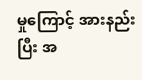မှုကြောင့် အားနည်းပြီး အ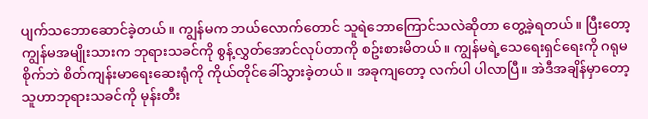ပျက်သဘောဆောင်ခဲ့တယ်။ ကျွန်မက ဘယ်လောက်တောင် သူရဲဘောကြောင်သလဲဆိုတာ တွေ့ခဲ့ရတယ်။ ပြီးတော့ ကျွန်မအမျိုးသားက ဘုရားသခင်ကို စွန့်လွှတ်အောင်လုပ်တာကို စဥ်းစားမိတယ်။ ကျွန်မရဲ့သေရေးရှင်ရေးကို ဂရုမစိုက်ဘဲ စိတ်ကျန်းမာရေးဆေးရုံကို ကိုယ်တိုင်ခေါ်သွားခဲ့တယ်။ အခုကျတော့ လက်ပါ ပါလာပြီ။ အဲဒီအချိန်မှာတော့ သူဟာဘုရားသခင်ကို မုန်းတီး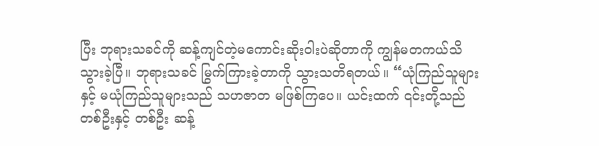ပြီး ဘုရားသခင်ကို ဆန့်ကျင်တဲ့မကောင်းဆိုးဝါးပဲဆိုတာကို ကျွန်မတကယ်သိသွားခဲ့ပြီ။ ဘုရားသခင် မြွက်ကြားခဲ့တာကို သွားသတိရတယ်။ “ယုံကြည်သူများနှင့် မယုံကြည်သူများသည် သဟဇာတ မဖြစ်ကြပေ။ ယင်းထက် ၎င်းတို့သည် တစ်ဦးနှင့် တစ်ဦး ဆန့်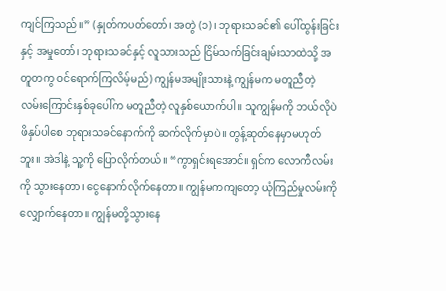ကျင်ကြသည်။” (နှုတ်ကပတ်တော်၊ အတွဲ (၁)၊ ဘုရားသခင်၏ ပေါ်ထွန်းခြင်းနှင့် အမှုတော်၊ ဘုရားသခင်နှင့် လူသားသည် ငြိမ်သက်ခြင်းချမ်းသာထဲသို့ အတူတကွ ဝင်ရောက်ကြလိမ့်မည်) ကျွန်မအမျိုးသားနဲ့ ကျွန်မက မတူညီတဲ့ လမ်းကြောင်းနှစ်ခုပေါ်က မတူညီတဲ့ လူနှစ်ယောက်ပါ။ သူကျွန်မကို ဘယ်လိုပဲဖိနှပ်ပါစေ ဘုရားသခင်နောက်ကို ဆက်လိုက်မှာပဲ။ တွန့်ဆုတ်နေမှာမဟုတ်ဘူး။ အဲဒါနဲ့ သူ့ကို ပြောလိုက်တယ်။ “ကွာရှင်းရအောင်။ ရှင်က လောကီလမ်းကို သွားနေတာ၊ ငွေနောက်လိုက်နေတာ။ ကျွန်မကကျတော့ ယုံကြည်မှုလမ်းကို လျှောက်နေတာ။ ကျွန်မတို့သွားနေ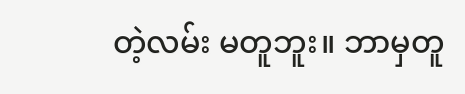တဲ့လမ်း မတူဘူး။ ဘာမှတူ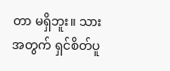တာ မရှိဘူး။ သားအတွက် ရှင်စိတ်ပူ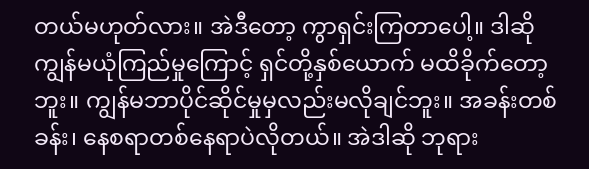တယ်မဟုတ်လား။ အဲဒီတော့ ကွာရှင်းကြတာပေါ့။ ဒါဆို ကျွန်မယုံကြည်မှုကြောင့် ရှင်တို့နှစ်ယောက် မထိခိုက်တော့ဘူး။ ကျွန်မဘာပိုင်ဆိုင်မှုမှလည်းမလိုချင်ဘူး။ အခန်းတစ်ခန်း၊ နေစရာတစ်နေရာပဲလိုတယ်။ အဲဒါဆို ဘုရား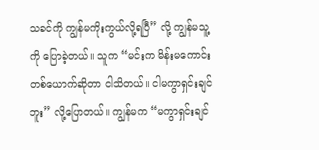သခင်ကို ကျွန်မကိုးကွယ်လို့ရပြီ” လို့ ကျွန်မသူ့ကို ပြောခဲ့တယ်။ သူက “မင်းက မိန်းမကောင်းတစ်ယောက်ဆိုတာ ငါသိတယ်။ ငါမကွာရှင်းချင်ဘူး” လို့ပြောတယ်။ ကျွန်မက “မကွာရှင်းချင်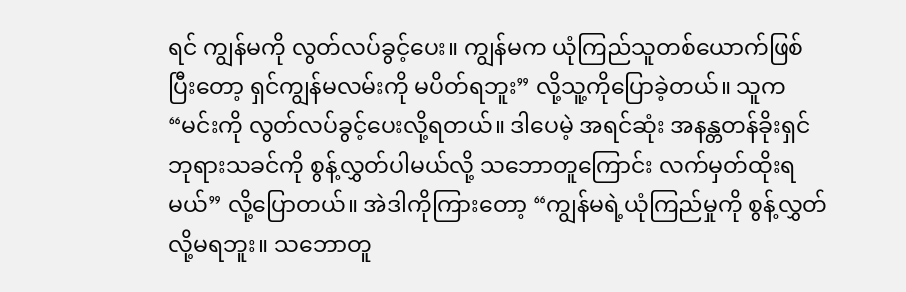ရင် ကျွန်မကို လွတ်လပ်ခွင့်ပေး။ ကျွန်မက ယုံကြည်သူတစ်ယောက်ဖြစ်ပြီးတော့ ရှင်ကျွန်မလမ်းကို မပိတ်ရဘူး” လို့သူ့ကိုပြောခဲ့တယ်။ သူက “မင်းကို လွတ်လပ်ခွင့်ပေးလို့ရတယ်။ ဒါပေမဲ့ အရင်ဆုံး အနန္တတန်ခိုးရှင် ဘုရားသခင်ကို စွန့်လွှတ်ပါမယ်လို့ သဘောတူကြောင်း လက်မှတ်ထိုးရမယ်” လို့ပြောတယ်။ အဲဒါကိုကြားတော့ “ကျွန်မရဲ့ယုံကြည်မှုကို စွန့်လွှတ်လို့မရဘူး။ သဘောတူ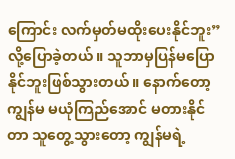ကြောင်း လက်မှတ်မထိုးပေးနိုင်ဘူး” လို့ပြောခဲ့တယ်။ သူဘာမှပြန်မပြောနိုင်ဘူးဖြစ်သွားတယ်။ နောက်တော့ ကျွန်မ မယုံကြည်အောင် မတားနိုင်တာ သူတွေ့သွားတော့ ကျွန်မရဲ့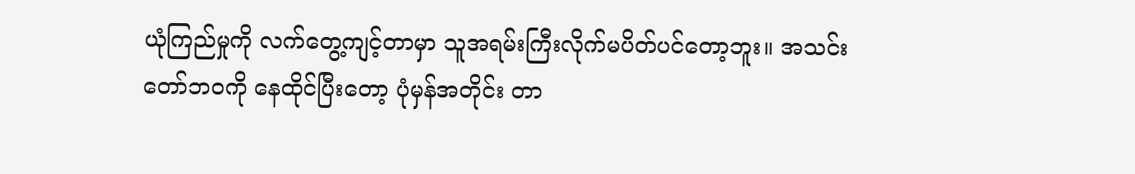ယုံကြည်မှုကို လက်တွေ့ကျင့်တာမှာ သူအရမ်းကြီးလိုက်မပိတ်ပင်တော့ဘူး။ အသင်းတော်ဘဝကို နေထိုင်ပြီးတော့ ပုံမှန်အတိုင်း တာ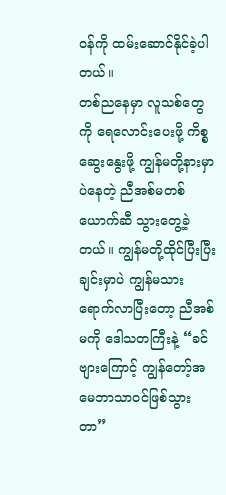ဝန်ကို ထမ်းဆောင်နိုင်ခဲ့ပါတယ်။
တစ်ညနေမှာ လူသစ်တွေကို ရေလောင်းပေးဖို့ ကိစ္စဆွေးနွေးဖို့ ကျွန်မတို့နားမှာပဲနေတဲ့ ညီအစ်မတစ်ယောက်ဆီ သွားတွေ့ခဲ့တယ်။ ကျွန်မတို့ထိုင်ပြီးပြီးချင်းမှာပဲ ကျွန်မသားရောက်လာပြီးတော့ ညီအစ်မကို ဒေါသတကြီးနဲ့ “ခင်ဗျားကြောင့် ကျွန်တော့်အမေဘာသာဝင်ဖြစ်သွားတာ”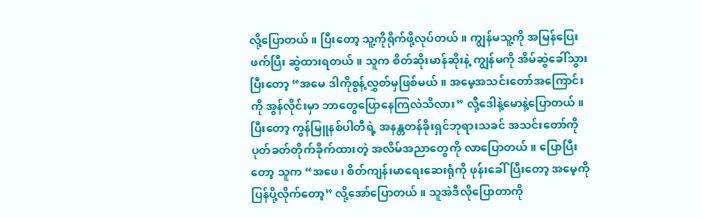လို့ပြောတယ်။ ပြီးတော့ သူ့ကိုရိုက်ဖို့လုပ်တယ်။ ကျွန်မသူ့ကို အမြန်ပြေးဖက်ပြီး ဆွဲထားရတယ်။ သူက စိတ်ဆိုးမာန်ဆိုးနဲ့ ကျွန်မကို အိမ်ဆွဲခေါ်သွားပြီးတော့ “အမေ ဒါကိုစွန့်လွှတ်မှဖြစ်မယ်။ အမေ့အသင်းတော်အကြောင်းကို အွန်လိုင်းမှာ ဘာတွေပြောနေကြလဲသိလား” လို့ဒေါနဲ့မောနဲ့ပြောတယ်။ ပြီးတော့ ကွန်မြူနစ်ပါတီရဲ့ အနန္တတန်ခိုးရှင်ဘုရားသခင် အသင်းတော်ကို ပုတ်ခတ်တိုက်ခိုက်ထားတဲ့ အလိမ်အညာတွေကို လာပြောတယ်။ ပြောပြီးတော့ သူက “အဖေ၊ စိတ်ကျန်းမာရေးဆေးရုံကို ဖုန်းခေါ်ပြီးတော့ အမေ့ကိုပြန်ပို့လိုက်တော့” လို့အော်ပြောတယ်။ သူအဲဒီလိုပြောတာကို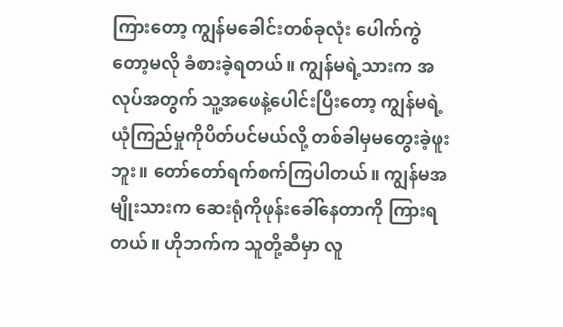ကြားတော့ ကျွန်မခေါင်းတစ်ခုလုံး ပေါက်ကွဲတော့မလို ခံစားခဲ့ရတယ်။ ကျွန်မရဲ့သားက အလုပ်အတွက် သူ့အဖေနဲ့ပေါင်းပြီးတော့ ကျွန်မရဲ့ယုံကြည်မှုကိုပိတ်ပင်မယ်လို့ တစ်ခါမှမတွေးခဲ့ဖူးဘူး။ တော်တော်ရက်စက်ကြပါတယ်။ ကျွန်မအမျိုးသားက ဆေးရုံကိုဖုန်းခေါ်နေတာကို ကြားရတယ်။ ဟိုဘက်က သူတို့ဆီမှာ လူ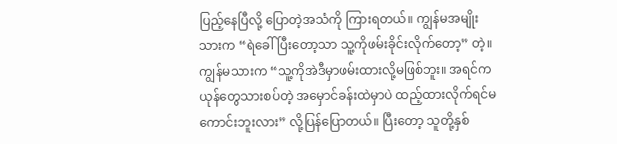ပြည့်နေပြီလို့ ပြောတဲ့အသံကို ကြားရတယ်။ ကျွန်မအမျိုးသားက “ရဲခေါ်ပြီးတော့သာ သူ့ကိုဖမ်းခိုင်းလိုက်တော့” တဲ့။ ကျွန်မသားက “သူ့ကိုအဲဒီမှာဖမ်းထားလို့မဖြစ်ဘူး။ အရင်ကယုန်တွေသားစပ်တဲ့ အမှောင်ခန်းထဲမှာပဲ ထည့်ထားလိုက်ရင်မကောင်းဘူးလား” လို့ပြန်ပြောတယ်။ ပြီးတော့ သူတို့နှစ်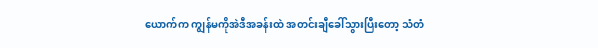ယောက်က ကျွန်မကိုအဲဒီအခန်းထဲ အတင်းချီခေါ်သွားပြီးတော့ သံတံ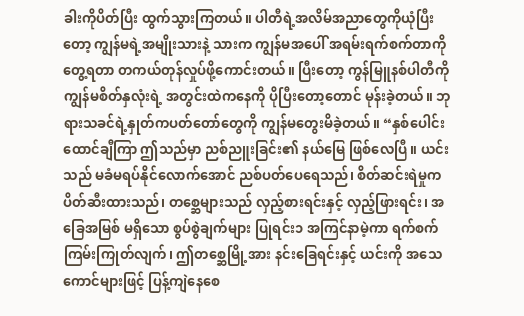ခါးကိုပိတ်ပြီး ထွက်သွားကြတယ်။ ပါတီရဲ့အလိမ်အညာတွေကိုယုံပြီးတော့ ကျွန်မရဲ့အမျိုးသားနဲ့ သားက ကျွန်မအပေါ် အရမ်းရက်စက်တာကိုတွေ့ရတာ တကယ်တုန်လှုပ်ဖို့ကောင်းတယ်။ ပြီးတော့ ကွန်မြူနစ်ပါတီကို ကျွန်မစိတ်နှလုံးရဲ့ အတွင်းထဲကနေကို ပိုပြီးတော့တောင် မုန်းခဲ့တယ်။ ဘုရားသခင်ရဲ့နှုတ်ကပတ်တော်တွေကို ကျွန်မတွေးမိခဲ့တယ်။ “နှစ်ပေါင်းထောင်ချီကြာ ဤသည်မှာ ညစ်ညူးခြင်း၏ နယ်မြေ ဖြစ်လေပြီ။ ယင်းသည် မခံမရပ်နိုင်လောက်အောင် ညစ်ပတ်ပေရေသည်၊ စိတ်ဆင်းရဲမှုက ပိတ်ဆီးထားသည်၊ တစ္ဆေများသည် လှည့်စားရင်းနှင့် လှည့်ဖြားရင်း၊ အခြေအမြစ် မရှိသော စွပ်စွဲချက်များ ပြုရင်း၁ အကြင်နာမဲ့ကာ ရက်စက်ကြမ်းကြုတ်လျက်၊ ဤတစ္ဆေမြို့အား နင်းခြေရင်းနှင့် ယင်းကို အသေကောင်များဖြင့် ပြန့်ကျဲနေစေ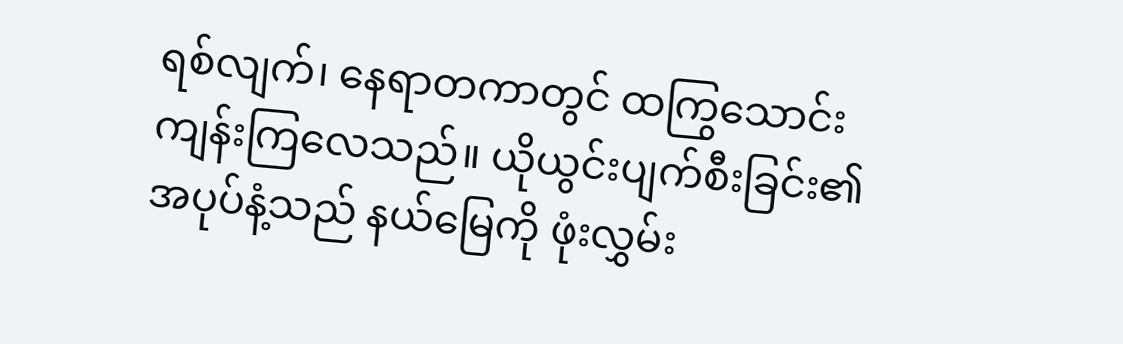ရစ်လျက်၊ နေရာတကာတွင် ထကြွသောင်းကျန်းကြလေသည်။ ယိုယွင်းပျက်စီးခြင်း၏ အပုပ်နံ့သည် နယ်မြေကို ဖုံးလွှမ်း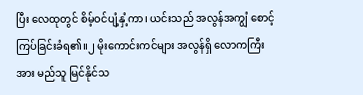ပြီး လေထုတွင် စိမ့်ဝင်ပျံ့နှံ့ကာ၊ ယင်းသည် အလွန်အကျွံ စောင့်ကြပ်ခြင်းခံရ၏။၂ မိုးကောင်းကင်များ အလွန်ရှိ လောကကြီးအား မည်သူ မြင်နိုင်သ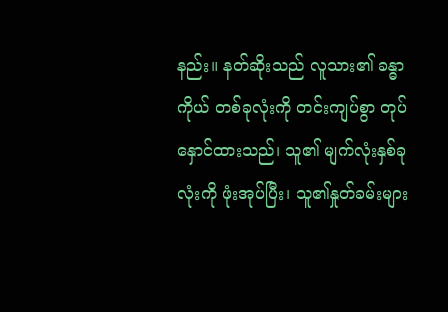နည်း။ နတ်ဆိုးသည် လူသား၏ ခန္ဓာကိုယ် တစ်ခုလုံးကို တင်းကျပ်စွာ တုပ်နှောင်ထားသည်၊ သူ၏ မျက်လုံးနှစ်ခုလုံးကို ဖုံးအုပ်ပြီး၊ သူ၏နှုတ်ခမ်းများ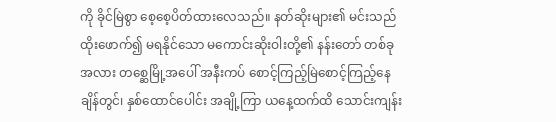ကို ခိုင်မြဲစွာ စေ့စေ့ပိတ်ထားလေသည်။ နတ်ဆိုးများ၏ မင်းသည် ထိုးဖောက်၍ မရနိုင်သော မကောင်းဆိုးဝါးတို့၏ နန်းတော် တစ်ခုအလား တစ္ဆေမြို့အပေါ် အနီးကပ် စောင့်ကြည့်မြဲစောင့်ကြည့်နေချိန်တွင်၊ နှစ်ထောင်ပေါင်း အချို့ကြာ ယနေ့ထက်ထိ သောင်းကျန်း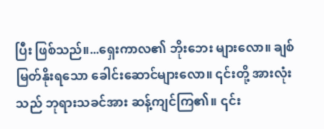ပြီး ဖြစ်သည်။...ရှေးကာလ၏ ဘိုးဘေး များလော။ ချစ်မြတ်နိုးရသော ခေါင်းဆောင်များလော။ ၎င်းတို့ အားလုံးသည် ဘုရားသခင်အား ဆန့်ကျင်ကြ၏။ ၎င်း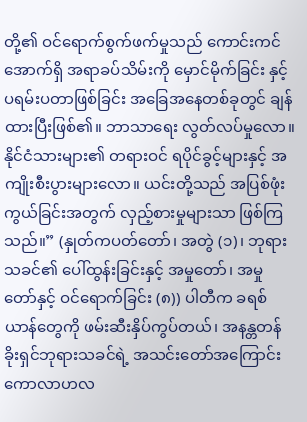တို့၏ ဝင်ရောက်စွက်ဖက်မှုသည် ကောင်းကင်အောက်ရှိ အရာခပ်သိမ်းကို မှောင်မိုက်ခြင်း နှင့် ပရမ်းပတာဖြစ်ခြင်း အခြေအနေတစ်ခုတွင် ချန်ထားပြီးဖြစ်၏။ ဘာသာရေး လွတ်လပ်မှုလော။ နိုင်ငံသားများ၏ တရားဝင် ရပိုင်ခွင့်များနှင့် အကျိုးစီးပွားများလော။ ယင်းတို့သည် အပြစ်ဖုံးကွယ်ခြင်းအတွက် လှည့်စားမှုများသာ ဖြစ်ကြသည်။” (နှုတ်ကပတ်တော်၊ အတွဲ (၁)၊ ဘုရားသခင်၏ ပေါ်ထွန်းခြင်းနှင့် အမှုတော်၊ အမှုတော်နှင့် ဝင်ရောက်ခြင်း (၈)) ပါတီက ခရစ်ယာန်တွေကို ဖမ်းဆီးနှိပ်ကွပ်တယ်၊ အနန္တတန်ခိုးရှင်ဘုရားသခင်ရဲ့ အသင်းတော်အကြောင်း ကောလာဟလ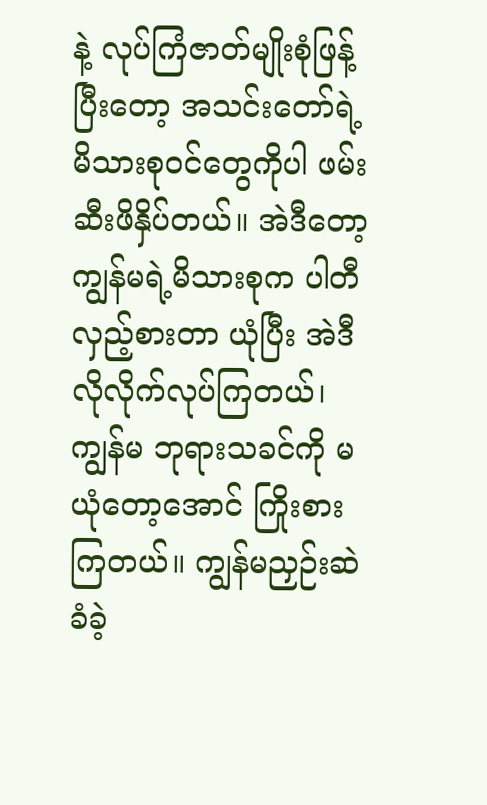နဲ့ လုပ်ကြံဇာတ်မျိုးစုံဖြန့်ပြီးတော့ အသင်းတော်ရဲ့ မိသားစုဝင်တွေကိုပါ ဖမ်းဆီးဖိနှိပ်တယ်။ အဲဒီတော့ ကျွန်မရဲ့မိသားစုက ပါတီလှည့်စားတာ ယုံပြီး အဲဒီလိုလိုက်လုပ်ကြတယ်၊ ကျွန်မ ဘုရားသခင်ကို မယုံတော့အောင် ကြိုးစားကြတယ်။ ကျွန်မညှဉ်းဆဲခံခဲ့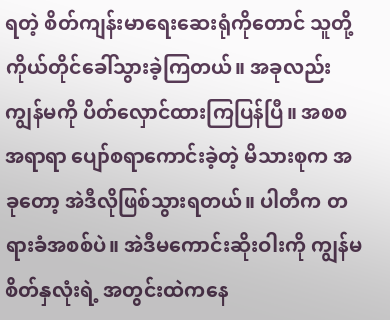ရတဲ့ စိတ်ကျန်းမာရေးဆေးရုံကိုတောင် သူတို့ကိုယ်တိုင်ခေါ်သွားခဲ့ကြတယ်။ အခုလည်း ကျွန်မကို ပိတ်လှောင်ထားကြပြန်ပြီ။ အစစအရာရာ ပျော်စရာကောင်းခဲ့တဲ့ မိသားစုက အခုတော့ အဲဒီလိုဖြစ်သွားရတယ်။ ပါတီက တရားခံအစစ်ပဲ။ အဲဒီမကောင်းဆိုးဝါးကို ကျွန်မစိတ်နှလုံးရဲ့ အတွင်းထဲကနေ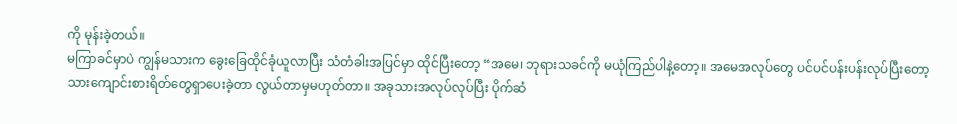ကို မုန်းခဲ့တယ်။
မကြာခင်မှာပဲ ကျွန်မသားက ခွေးခြေထိုင်ခုံယူလာပြီး သံတံခါးအပြင်မှာ ထိုင်ပြီးတော့ “အမေ၊ ဘုရားသခင်ကို မယုံကြည်ပါနဲ့တော့။ အမေအလုပ်တွေ ပင်ပင်ပန်းပန်းလုပ်ပြီးတော့ သားကျောင်းစားရိတ်တွေရှာပေးခဲ့တာ လွယ်တာမှမဟုတ်တာ။ အခုသားအလုပ်လုပ်ပြီး ပိုက်ဆံ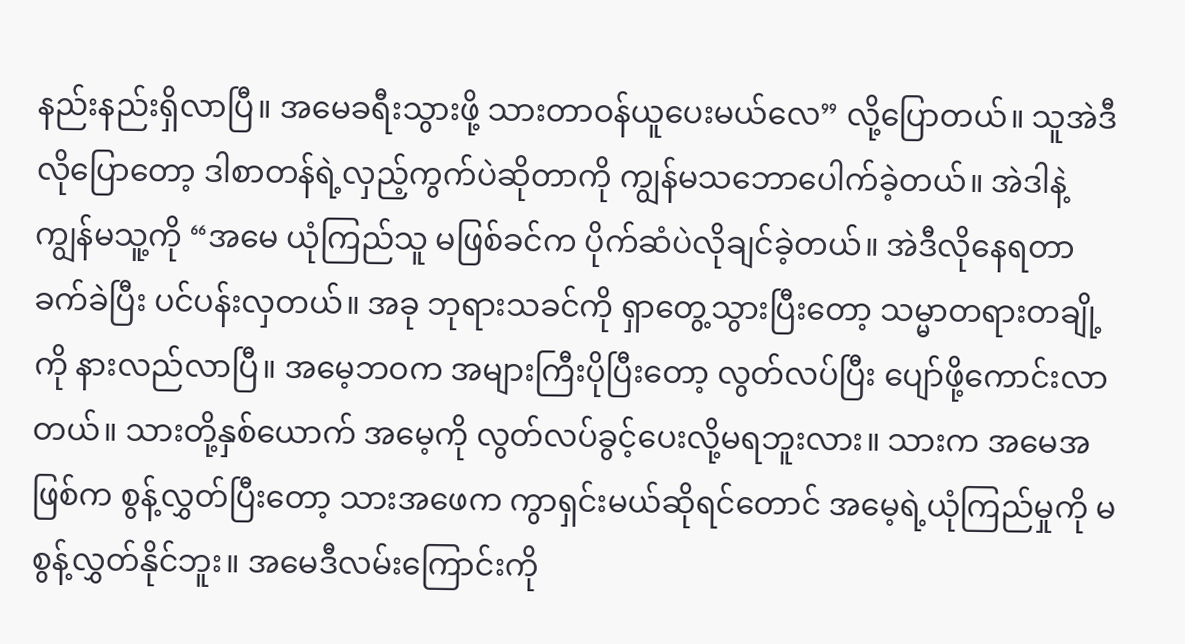နည်းနည်းရှိလာပြီ။ အမေခရီးသွားဖို့ သားတာဝန်ယူပေးမယ်လေ” လို့ပြောတယ်။ သူအဲဒီလိုပြောတော့ ဒါစာတန်ရဲ့လှည့်ကွက်ပဲဆိုတာကို ကျွန်မသဘောပေါက်ခဲ့တယ်။ အဲဒါနဲ့ ကျွန်မသူ့ကို “အမေ ယုံကြည်သူ မဖြစ်ခင်က ပိုက်ဆံပဲလိုချင်ခဲ့တယ်။ အဲဒီလိုနေရတာ ခက်ခဲပြီး ပင်ပန်းလှတယ်။ အခု ဘုရားသခင်ကို ရှာတွေ့သွားပြီးတော့ သမ္မာတရားတချို့ကို နားလည်လာပြီ။ အမေ့ဘဝက အများကြီးပိုပြီးတော့ လွတ်လပ်ပြီး ပျော်ဖို့ကောင်းလာတယ်။ သားတို့နှစ်ယောက် အမေ့ကို လွတ်လပ်ခွင့်ပေးလို့မရဘူးလား။ သားက အမေအဖြစ်က စွန့်လွှတ်ပြီးတော့ သားအဖေက ကွာရှင်းမယ်ဆိုရင်တောင် အမေ့ရဲ့ယုံကြည်မှုကို မစွန့်လွှတ်နိုင်ဘူး။ အမေဒီလမ်းကြောင်းကို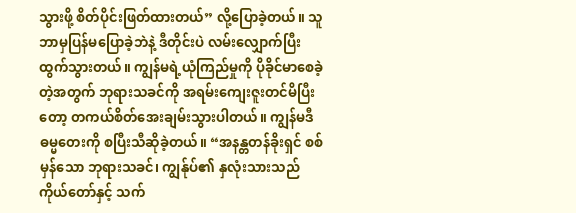သွားဖို့ စိတ်ပိုင်းဖြတ်ထားတယ်” လို့ပြောခဲ့တယ်။ သူဘာမှပြန်မပြောခဲ့ဘဲနဲ့ ဒီတိုင်းပဲ လမ်းလျှောက်ပြီး ထွက်သွားတယ်။ ကျွန်မရဲ့ယုံကြည်မှုကို ပိုခိုင်မာစေခဲ့တဲ့အတွက် ဘုရားသခင်ကို အရမ်းကျေးဇူးတင်မိပြီးတော့ တကယ်စိတ်အေးချမ်းသွားပါတယ်။ ကျွန်မဒီဓမ္မတေးကို စပြီးသီဆိုခဲ့တယ်။ “အနန္တတန်ခိုးရှင် စစ်မှန်သော ဘုရားသခင်၊ ကျွန်ုပ်၏ နှလုံးသားသည် ကိုယ်တော်နှင့် သက်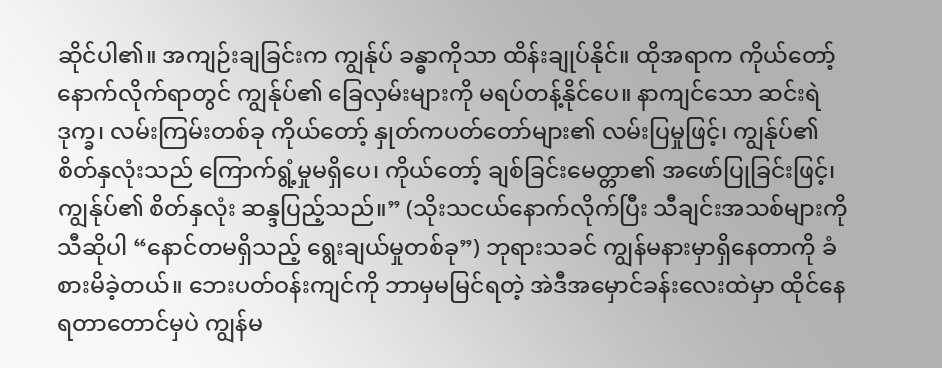ဆိုင်ပါ၏။ အကျဉ်းချခြင်းက ကျွန်ုပ် ခန္ဓာကိုသာ ထိန်းချုပ်နိုင်။ ထိုအရာက ကိုယ်တော့်နောက်လိုက်ရာတွင် ကျွန်ုပ်၏ ခြေလှမ်းများကို မရပ်တန့်နိုင်ပေ။ နာကျင်သော ဆင်းရဲဒုက္ခ၊ လမ်းကြမ်းတစ်ခု ကိုယ်တော့် နှုတ်ကပတ်တော်များ၏ လမ်းပြမှုဖြင့်၊ ကျွန်ုပ်၏ စိတ်နှလုံးသည် ကြောက်ရွံ့မှုမရှိပေ၊ ကိုယ်တော့် ချစ်ခြင်းမေတ္တာ၏ အဖော်ပြုခြင်းဖြင့်၊ ကျွန်ုပ်၏ စိတ်နှလုံး ဆန္ဒပြည့်သည်။” (သိုးသငယ်နောက်လိုက်ပြီး သီချင်းအသစ်များကိုသီဆိုပါ “နောင်တမရှိသည့် ရွေးချယ်မှုတစ်ခု”) ဘုရားသခင် ကျွန်မနားမှာရှိနေတာကို ခံစားမိခဲ့တယ်။ ဘေးပတ်ဝန်းကျင်ကို ဘာမှမမြင်ရတဲ့ အဲဒီအမှောင်ခန်းလေးထဲမှာ ထိုင်နေရတာတောင်မှပဲ ကျွန်မ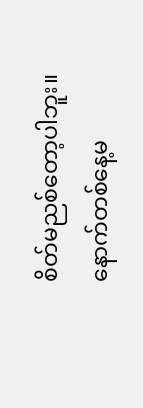စိတ်မညစ်တော့ပါဘူး။ နောက်တစ်နေ့မ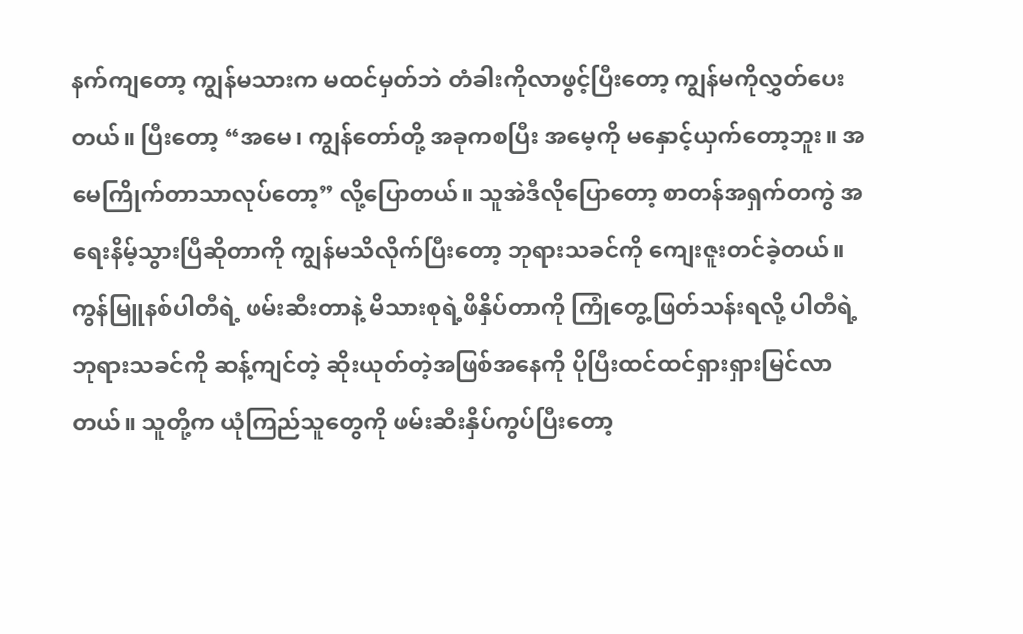နက်ကျတော့ ကျွန်မသားက မထင်မှတ်ဘဲ တံခါးကိုလာဖွင့်ပြီးတော့ ကျွန်မကိုလွှတ်ပေးတယ်။ ပြီးတော့ “အမေ၊ ကျွန်တော်တို့ အခုကစပြီး အမေ့ကို မနှောင့်ယှက်တော့ဘူး။ အမေကြိုက်တာသာလုပ်တော့” လို့ပြောတယ်။ သူအဲဒီလိုပြောတော့ စာတန်အရှက်တကွဲ အရေးနိမ့်သွားပြီဆိုတာကို ကျွန်မသိလိုက်ပြီးတော့ ဘုရားသခင်ကို ကျေးဇူးတင်ခဲ့တယ်။
ကွန်မြူနစ်ပါတီရဲ့ ဖမ်းဆီးတာနဲ့ မိသားစုရဲ့ဖိနှိပ်တာကို ကြုံတွေ့ဖြတ်သန်းရလို့ ပါတီရဲ့ ဘုရားသခင်ကို ဆန့်ကျင်တဲ့ ဆိုးယုတ်တဲ့အဖြစ်အနေကို ပိုပြီးထင်ထင်ရှားရှားမြင်လာတယ်။ သူတို့က ယုံကြည်သူတွေကို ဖမ်းဆီးနှိပ်ကွပ်ပြီးတော့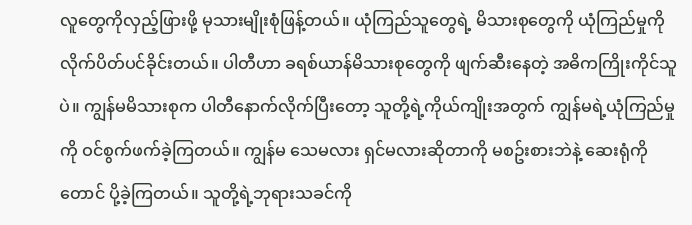လူတွေကိုလှည့်ဖြားဖို့ မုသားမျိုးစုံဖြန့်တယ်။ ယုံကြည်သူတွေရဲ့ မိသားစုတွေကို ယုံကြည်မှုကို လိုက်ပိတ်ပင်ခိုင်းတယ်။ ပါတီဟာ ခရစ်ယာန်မိသားစုတွေကို ဖျက်ဆီးနေတဲ့ အဓိကကြိုးကိုင်သူပဲ။ ကျွန်မမိသားစုက ပါတီနောက်လိုက်ပြီးတော့ သူတို့ရဲ့ကိုယ်ကျိုးအတွက် ကျွန်မရဲ့ယုံကြည်မှုကို ဝင်စွက်ဖက်ခဲ့ကြတယ်။ ကျွန်မ သေမလား ရှင်မလားဆိုတာကို မစဥ်းစားဘဲနဲ့ ဆေးရုံကိုတောင် ပို့ခဲ့ကြတယ်။ သူတို့ရဲ့ဘုရားသခင်ကို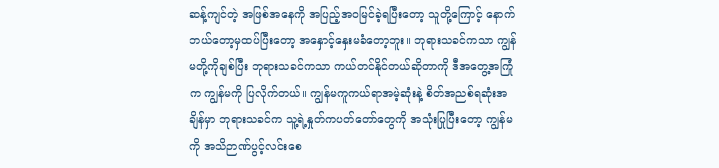ဆန့်ကျင်တဲ့ အဖြစ်အနေကို အပြည့်အဝမြင်ခဲ့ရပြီးတော့ သူတို့ကြောင့် နောက်ဘယ်တော့မှထပ်ပြီးတော့ အနှောင့်နှေးမခံတော့ဘူး။ ဘုရားသခင်ကသာ ကျွန်မတို့ကိုချစ်ပြီး ဘုရားသခင်ကသာ ကယ်တင်နိုင်တယ်ဆိုတာကို ဒီအတွေ့အကြုံက ကျွန်မကို ပြလိုက်တယ်။ ကျွန်မကူကယ်ရာအမဲ့ဆုံးနဲ့ စိတ်အညစ်ရဆုံးအချိန်မှာ ဘုရားသခင်က သူ့ရဲ့နှုတ်ကပတ်တော်တွေကို အသုံးပြုပြီးတော့ ကျွန်မကို အသိဉာဏ်ပွင့်လင်းစေ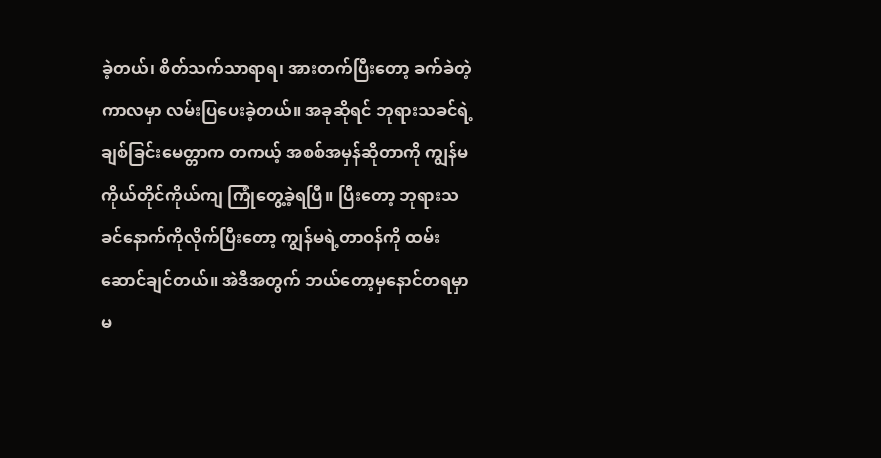ခဲ့တယ်၊ စိတ်သက်သာရာရ၊ အားတက်ပြီးတော့ ခက်ခဲတဲ့ကာလမှာ လမ်းပြပေးခဲ့တယ်။ အခုဆိုရင် ဘုရားသခင်ရဲ့ချစ်ခြင်းမေတ္တာက တကယ့် အစစ်အမှန်ဆိုတာကို ကျွန်မကိုယ်တိုင်ကိုယ်ကျ ကြုံတွေ့ခဲ့ရပြီ။ ပြီးတော့ ဘုရားသခင်နောက်ကိုလိုက်ပြီးတော့ ကျွန်မရဲ့တာဝန်ကို ထမ်းဆောင်ချင်တယ်။ အဲဒီအတွက် ဘယ်တော့မှနောင်တရမှာမ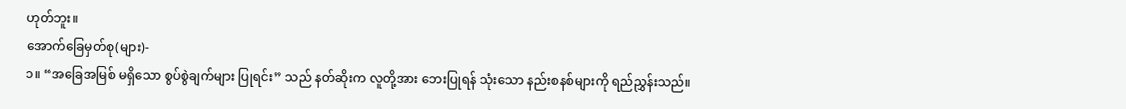ဟုတ်ဘူး။
အောက်ခြေမှတ်စု(များ)-
၁။ “အခြေအမြစ် မရှိသော စွပ်စွဲချက်များ ပြုရင်း” သည် နတ်ဆိုးက လူတို့အား ဘေးပြုရန် သုံးသော နည်းစနစ်များကို ရည်ညွှန်းသည်။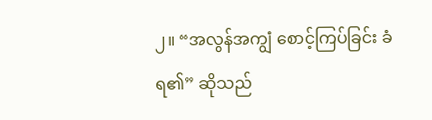၂။ “အလွန်အကျွံ စောင့်ကြပ်ခြင်း ခံရ၏” ဆိုသည်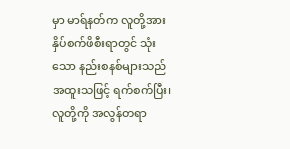မှာ မာရ်နတ်က လူတို့အား နှိပ်စက်ဖိစီးရာတွင် သုံးသော နည်းစနစ်များသည် အထူးသဖြင့် ရက်စက်ပြီး၊ လူတို့ကို အလွန်တရာ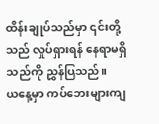ထိန်းချုပ်သည်မှာ ၎င်းတို့သည် လှုပ်ရှားရန် နေရာမရှိသည်ကို ညွှန်ပြသည်။
ယနေ့မှာ ကပ်ဘေးများကျ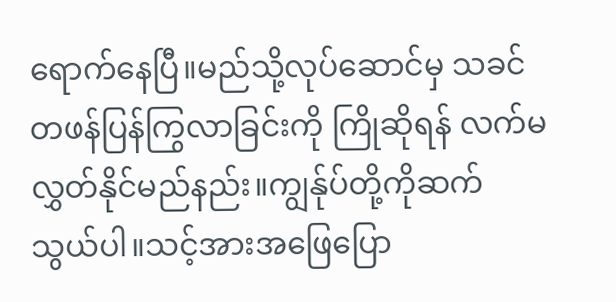ရောက်နေပြီ။မည်သို့လုပ်ဆောင်မှ သခင်တဖန်ပြန်ကြွလာခြင်းကို ကြိုဆိုရန် လက်မလွှတ်နိုင်မည်နည်း။ကျွန်ုပ်တို့ကိုဆက်သွယ်ပါ။သင့်အားအဖြေပြော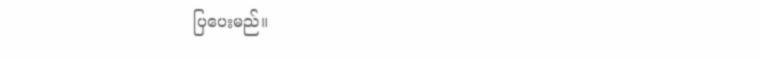ပြပေးမည်။